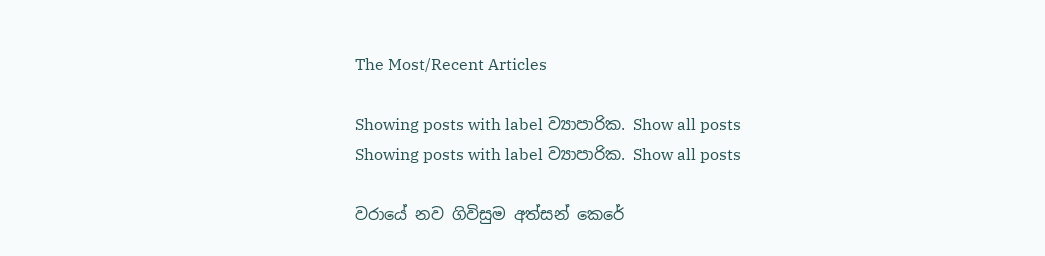The Most/Recent Articles

Showing posts with label ව්‍යාපාරික. Show all posts
Showing posts with label ව්‍යාපාරික. Show all posts

වරායේ නව ගිවිසුම අත්සන් කෙරේ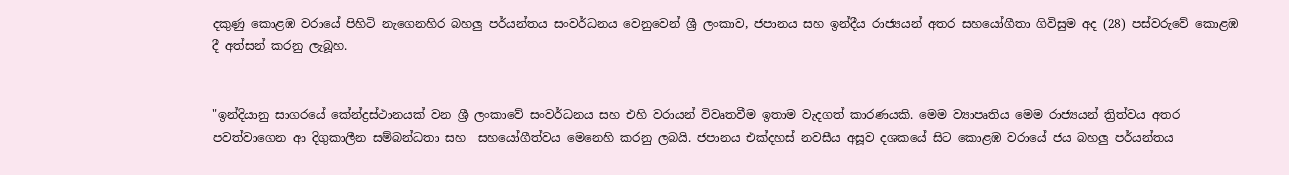දකුණු කොළඹ වරායේ පිහිටි නැගෙනහිර බහලු පර්යන්තය සංවර්ධනය වෙනුවෙන් ශ්‍රී ලංකාව, ජපානය සහ ඉන්දීය රාජ්‍යයන් අතර සහයෝගීතා ගිවිසුම අද (28) පස්වරුවේ කොළඹ දී අත්සන් කරනු ලැබූහ.


"ඉන්දියානු සාගරයේ කේන්ද්‍රස්ථානයක් වන ශ්‍රී ලංකාවේ සංවර්ධනය සහ එහි වරායන් විවෘතවීම ඉතාම වැදගත් කාරණයකි. මෙම ව්‍යාපෘතිය මෙම රාජ්‍යයන් ත්‍රිත්වය අතර පවත්වාගෙන ආ දිගුකාලීන සම්බන්ධතා සහ  සහයෝගීත්වය මෙනෙහි කරනු ලබයි. ජපානය එක්දහස් නවසීය අසූව දශකයේ සිට කොළඹ වරායේ ජය බහලු පර්යන්තය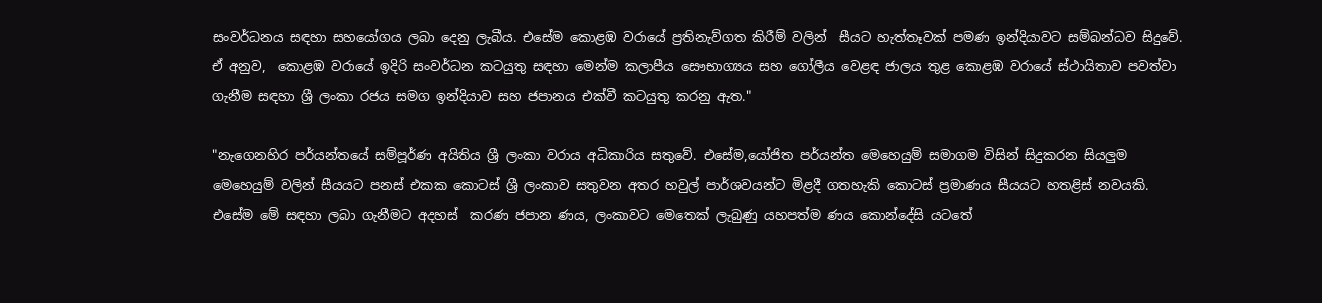සංවර්ධනය සඳහා සහයෝගය ලබා දෙනු ලැබීය. එසේම කොළඹ වරායේ ප්‍රතිනැව්ගත කිරීම් වලින්  සීයට හැත්තෑවක් පමණ ඉන්දියාවට සම්බන්ධව සිදුවේ. ඒ අනුව,  කොළඹ වරායේ ඉදිරි සංවර්ධන කටයුතු සඳහා මෙන්ම කලාපීය සෞභාග්‍යය සහ ගෝලීය වෙළඳ ජාලය තුළ කොළඹ වරායේ ස්ථායිතාව පවත්වා ගැනීම සඳහා ශ්‍රී ලංකා රජය සමග ඉන්දියාව සහ ජපානය එක්වී කටයුතු කරනු ඇත."

"නැගෙනහිර පර්යන්තයේ සම්පූර්ණ අයිතිය ශ්‍රී ලංකා වරාය අධිකාරිය සතුවේ. එසේම,යෝජිත පර්යන්ත මෙහෙයුම් සමාගම විසින් සිදුකරන සියලුම මෙහෙයුම් වලින් සීයයට පනස් එකක කොටස් ශ්‍රී ලංකාව සතුවන අතර හවුල් පාර්ශවයන්ට මිළදී ගතහැකි කොටස් ප්‍රමාණය සීයයට හතළිස් නවයකි. එසේම මේ සඳහා ලබා ගැනීමට අදහස්  කරණ ජපාන ණය, ලංකාවට මෙතෙක් ලැබුණු යහපත්ම ණය කොන්දේසි යටතේ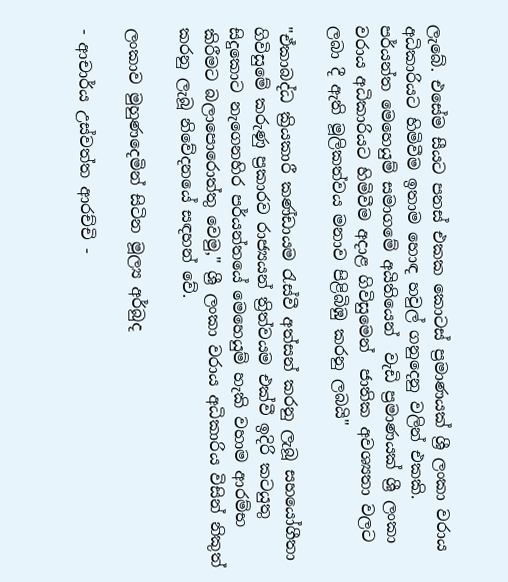ලැබේ. එසේම සීයට පනස් එකක කොටස් ප්‍රමාණයක් ශ්‍රී ලංකා වරාය අධිකාරියට හිමිවීම ඉතාම හොඳ හවුල් ගනුදෙනු වලින් එකකි. පර්යන්ත මෙහෙයුම් සමාගමේ අයිතියෙන්  වැඩි ප්‍රමාණයක් ශ්‍රී ලංකා වරාය අධිකාරියට හිමිවීම අදාළ ගිවිසුමෙන්  ජාතික අවශ්‍යතා වලට ලබා දී ඇති මූලිකත්වය මනාව පිළිබිඹු කරනු ලබයි"

"ඒකාබද්ධ ක්‍රියකාරී කණ්ඩායම රැස්වී අත්සන් කරනු ලැබූ සහයෝගීතා ගිවිසුමේ කරුණු ප්‍රකාරව රාජ්‍යයන් ත්‍රිත්වයම එක්වී ඉදිරි කටයුතු සිදුකොට නැගෙනහිර පර්යන්තයේ මෙහෙයුම් හැකි වහාම ආරම්භ කිරීමට බලාපොරොත්තු වෙමු," ශ්‍රී ලංකා වරාය අධිකාරිය විසින් නිකුත් කරනු ලැබූ නිවේදනයේ සඳහන් වේ.

ලංකාව මුහුණදෙමින් සිටින මූල්‍ය අර්බුද

- ආචාර්ය උස්වත්ත ආරච්චි -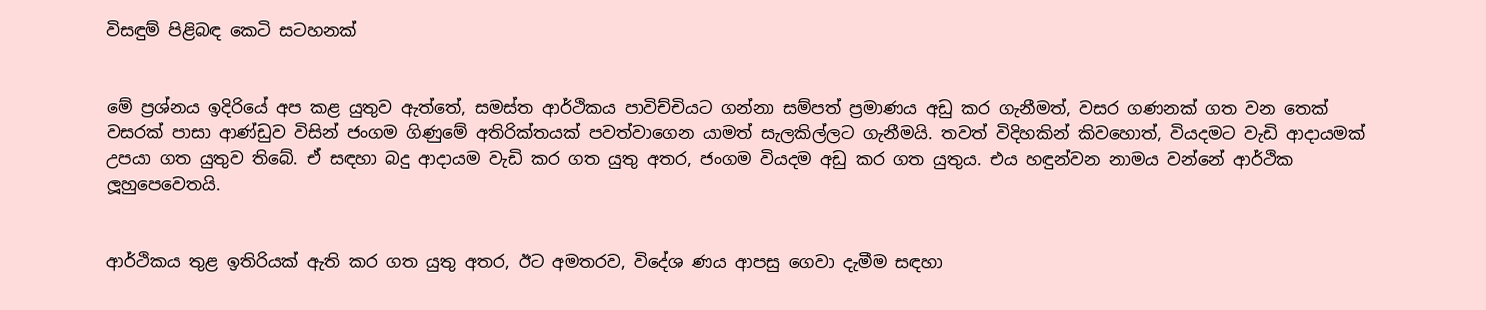විසඳුම් පිළිබඳ කෙටි සටහනක්


මේ ප්‍රශ්නය ඉදිරියේ අප කළ යුතුව ඇත්තේ, සමස්ත ආර්ථිකය පාවිච්චියට ගන්නා සම්පත් ප්‍රමාණය අඩු කර ගැනීමත්, වසර ගණනක් ගත වන තෙක් වසරක් පාසා ආණ්ඩුව විසින් ජංගම ගිණුමේ අතිරික්තයක් පවත්වාගෙන යාමත් සැලකිල්ලට ගැනීමයි. තවත් විදිහකින් කිවහොත්, වියදමට වැඩි ආදායමක් උපයා ගත යුතුව තිබේ. ඒ සඳහා බදු ආදායම වැඩි කර ගත යුතු අතර, ජංගම වියදම අඩු කර ගත යුතුය. එය හඳුන්වන නාමය වන්නේ ආර්ථික ලූහුපෙවෙතයි.


ආර්ථිකය තුළ ඉතිරියක් ඇති කර ගත යුතු අතර, ඊට අමතරව, විදේශ ණය ආපසු ගෙවා දැමීම සඳහා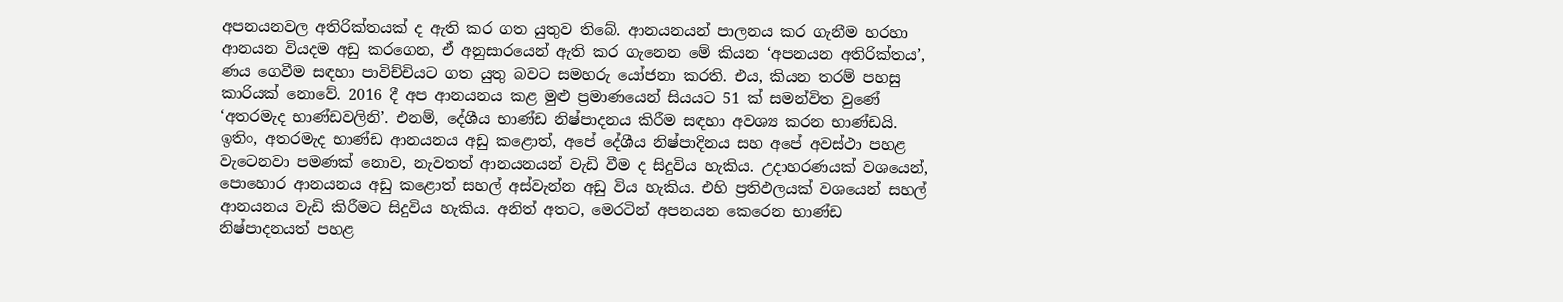අපනයනවල අතිරික්තයක් ද ඇති කර ගත යුතුව තිබේ. ආනයනයන් පාලනය කර ගැනීම හරහා ආනයන වියදම අඩු කරගෙන, ඒ අනුසාරයෙන් ඇති කර ගැනෙන මේ කියන ‘අපනයන අතිරික්තය’, ණය ගෙවීම සඳහා පාවිච්චියට ගත යුතු බවට සමහරු යෝජනා කරති. එය, කියන තරම් පහසු කාරියක් නොවේ. 2016 දී අප ආනයනය කළ මුළු ප්‍රමාණයෙන් සියයට 51 ක් සමන්විත වුණේ ‘අතරමැද භාණ්ඩවලිනි’. එනම්, දේශීය භාණ්ඩ නිෂ්පාදනය කිරීම සඳහා අවශ්‍ය කරන භාණ්ඩයි. ඉතිං, අතරමැද භාණ්ඩ ආනයනය අඩු කළොත්, අපේ දේශීය නිෂ්පාදිනය සහ අපේ අවස්ථා පහළ වැටෙනවා පමණක් නොව, නැවතත් ආනයනයන් වැඩි වීම ද සිදුවිය හැකිය. උදාහරණයක් වශයෙන්, පොහොර ආනයනය අඩු කළොත් සහල් අස්වැන්න අඩු විය හැකිය. එහි ප්‍රතිඵලයක් වශයෙන් සහල් ආනයනය වැඩි කිරීමට සිදුවිය හැකිය. අනිත් අතට, මෙරටින් අපනයන කෙරෙන භාණ්ඩ නිෂ්පාදනයත් පහළ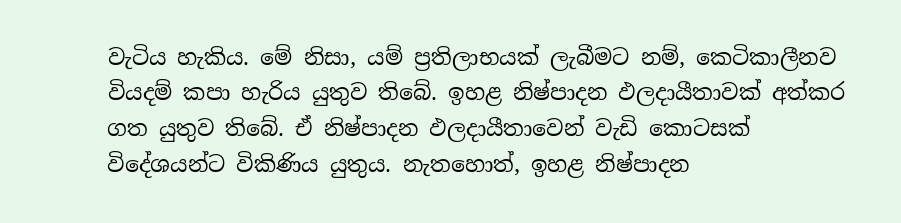වැටිය හැකිය. මේ නිසා, යම් ප්‍රතිලාභයක් ලැබීමට නම්, කෙටිකාලීනව වියදම් කපා හැරිය යුතුව තිබේ. ඉහළ නිෂ්පාදන ඵලදායීතාවක් අත්කර ගත යුතුව තිබේ. ඒ නිෂ්පාදන ඵලදායීතාවෙන් වැඩි කොටසක් විදේශයන්ට විකිණිය යුතුය. නැතහොත්, ඉහළ නිෂ්පාදන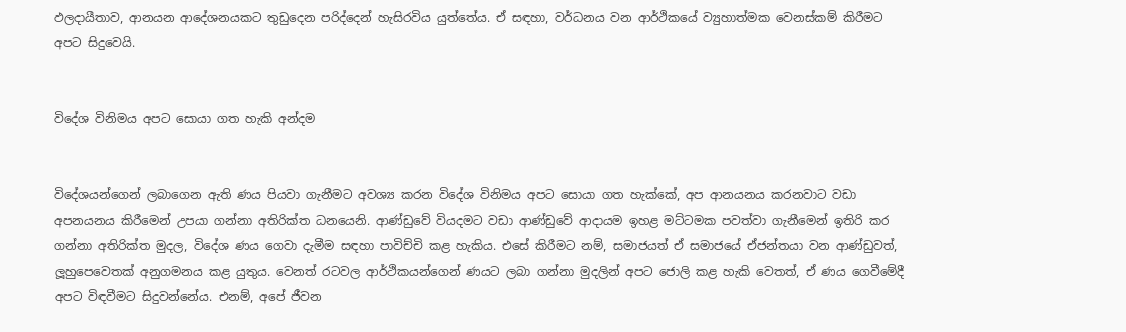ඵලදායීතාව, ආනයන ආදේශනයකට තුඩුදෙන පරිද්දෙන් හැසිරවිය යුත්තේය. ඒ සඳහා, වර්ධනය වන ආර්ථිකයේ ව්‍යුහාත්මක වෙනස්කම් කිරීමට අපට සිදුවෙයි.


විදේශ විනිමය අපට සොයා ගත හැකි අන්දම


විදේශයන්ගෙන් ලබාගෙන ඇති ණය පියවා ගැනීමට අවශ්‍ය කරන විදේශ විනිමය අපට සොයා ගත හැක්කේ, අප ආනයනය කරනවාට වඩා අපනයනය කිරීමෙන් උපයා ගන්නා අතිරික්ත ධනයෙනි. ආණ්ඩුවේ වියදමට වඩා ආණ්ඩුවේ ආදායම ඉහළ මට්ටමක පවත්වා ගැනීමෙන් ඉතිරි කර ගන්නා අතිරික්ත මුදල, විදේශ ණය ගෙවා දැමීම සඳහා පාවිච්චි කළ හැකිය. එසේ කිරීමට නම්, සමාජයත් ඒ සමාජයේ ඒජන්තයා වන ආණ්ඩුවත්, ලූහුපෙවෙතක් අනුගමනය කළ යුතුය. වෙනත් රටවල ආර්ථිකයන්ගෙන් ණයට ලබා ගන්නා මුදලින් අපට ජොලි කළ හැකි වෙතත්, ඒ ණය ගෙවීමේදී අපට විඳවීමට සිදුවන්නේය. එනම්, අපේ ජීවන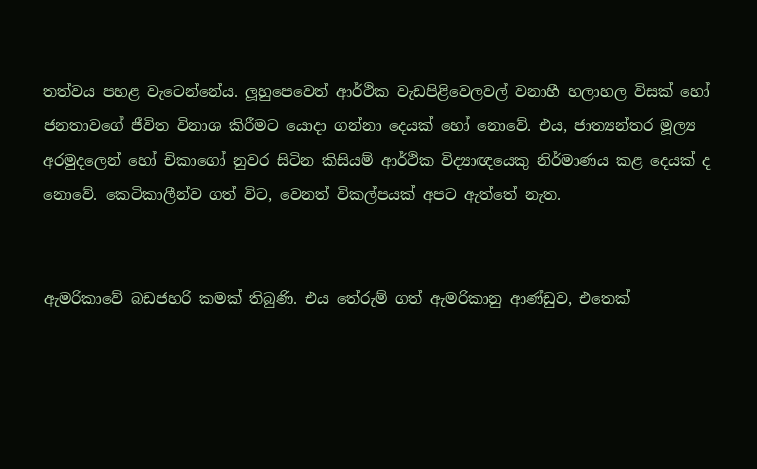තත්වය පහළ වැටෙන්නේය. ලූහුපෙවෙත් ආර්ථික වැඩපිළිවෙලවල් වනාහී හලාහල විසක් හෝ ජනතාවගේ ජීවිත විනාශ කිරීමට යොදා ගන්නා දෙයක් හෝ නොවේ. එය, ජාත්‍යන්තර මූල්‍ය අරමුදලෙන් හෝ චිකාගෝ නුවර සිටින කිසියම් ආර්ථික විද්‍යාඥයෙකු නිර්මාණය කළ දෙයක් ද නොවේ. කෙටිකාලීන්ව ගත් විට, වෙනත් විකල්පයක් අපට ඇත්තේ නැත.


ඇමරිකාවේ බඩජහරි කමක් තිබුණි. එය තේරුම් ගත් ඇමරිකානු ආණ්ඩුව, එතෙක්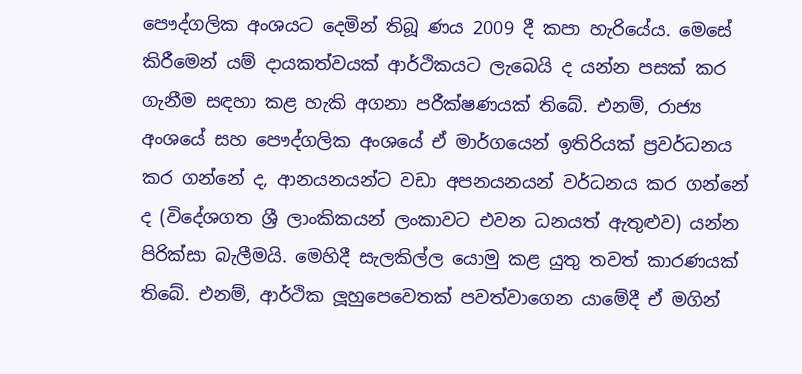පෞද්ගලික අංශයට දෙමින් තිබූ ණය 2009 දී කපා හැරියේය. මෙසේ කිරීමෙන් යම් දායකත්වයක් ආර්ථිකයට ලැබෙයි ද යන්න පසක් කර ගැනීම සඳහා කළ හැකි අගනා පරීක්ෂණයක් තිබේ. එනම්, රාජ්‍ය අංශයේ සහ පෞද්ගලික අංශයේ ඒ මාර්ගයෙන් ඉතිරියක් ප්‍රවර්ධනය කර ගන්නේ ද, ආනයනයන්ට වඩා අපනයනයන් වර්ධනය කර ගන්නේ ද (විදේශගත ශ්‍රී ලාංකිකයන් ලංකාවට එවන ධනයත් ඇතුළුව) යන්න පිරික්සා බැලීමයි. මෙහිදී සැලකිල්ල යොමු කළ යුතු තවත් කාරණයක් තිබේ. එනම්, ආර්ථික ලූහුපෙවෙතක් පවත්වාගෙන යාමේදී ඒ මගින්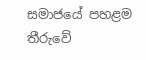සමාජයේ පහළම තීරුවේ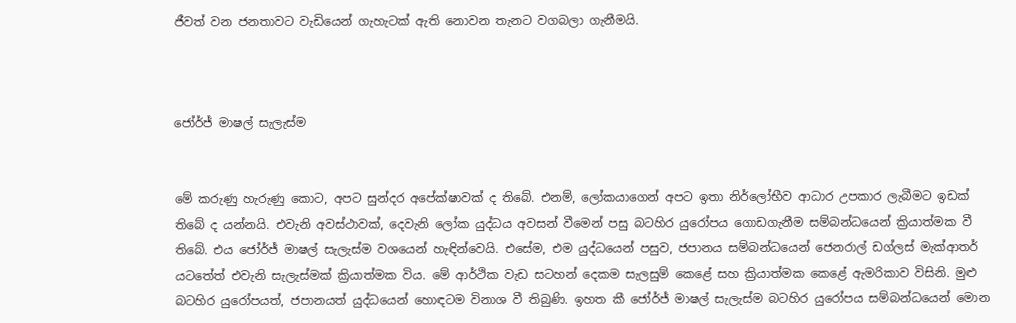ජීවත් වන ජනතාවට වැඩියෙන් ගැහැටක් ඇති නොවන තැනට වගබලා ගැනීමයි.



ජෝර්ජ් මාෂල් සැලැස්ම


මේ කරුණු හැරුණු කොට, අපට සුන්දර අපේක්ෂාවක් ද තිබේ. එනම්, ලෝකයාගෙන් අපට ඉතා නිර්ලෝභීව ආධාර උපකාර ලැබීමට ඉඩක් තිබේ ද යන්නයි. එවැනි අවස්ථාවක්, දෙවැනි ලෝක යුද්ධය අවසන් වීමෙන් පසු බටහිර යුරෝපය ගොඩගැනීම සම්බන්ධයෙන් ක්‍රියාත්මක වී තිබේ. එය ජෝර්ජ් මාෂල් සැලැස්ම වශයෙන් හැඳින්වෙයි. එසේම, එම යුද්ධයෙන් පසුව, ජපානය සම්බන්ධයෙන් ජෙනරාල් ඩග්ලස් මැක්ආතර් යටතේත් එවැනි සැලැස්මක් ක්‍රියාත්මක විය. මේ ආර්ථික වැඩ සටහන් දෙකම සැලසුම් කෙළේ සහ ක්‍රියාත්මක කෙළේ ඇමරිකාව විසිනි. මුළු බටහිර යුරෝපයත්, ජපානයත් යුද්ධයෙන් හොඳටම විනාශ වී තිබුණි. ඉහත කී ජෝර්ජ් මාෂල් සැලැස්ම බටහිර යුරෝපය සම්බන්ධයෙන් මොන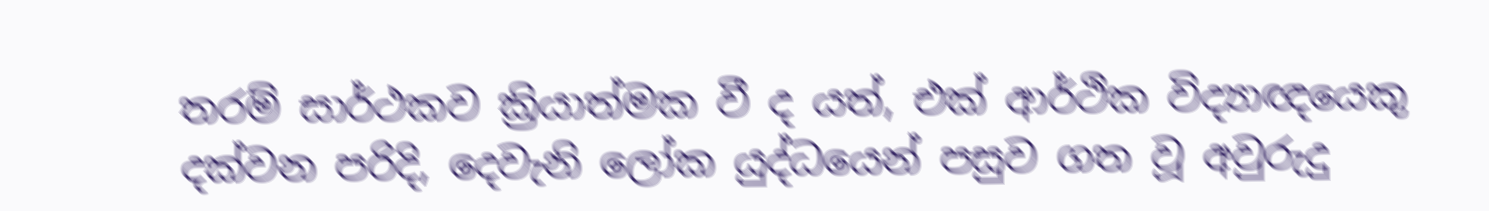තරම් සාර්ථකව ක්‍රියාත්මක වී ද යත්, එක් ආර්ථික විද්‍යාඥයෙකු දක්වන පරිදි, දෙවැනි ලෝක යුද්ධයෙන් පසුව ගත වූ අවුරුදු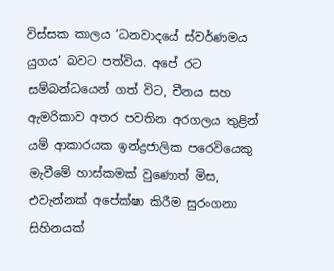විස්සක කාලය ‘ධනවාදයේ ස්වර්ණමය යුගය’ බවට පත්විය. අපේ රට සම්බන්ධයෙන් ගත් විට, චීනය සහ ඇමරිකාව අතර පවතින අරගලය තුළින් යම් ආකාරයක ඉන්ද්‍රජාලික පරෙවියෙකු මැවීමේ හාස්කමක් වුණොත් මිස, එවැන්නක් අපේක්ෂා කිරීම සුරංගනා සිහිනයක්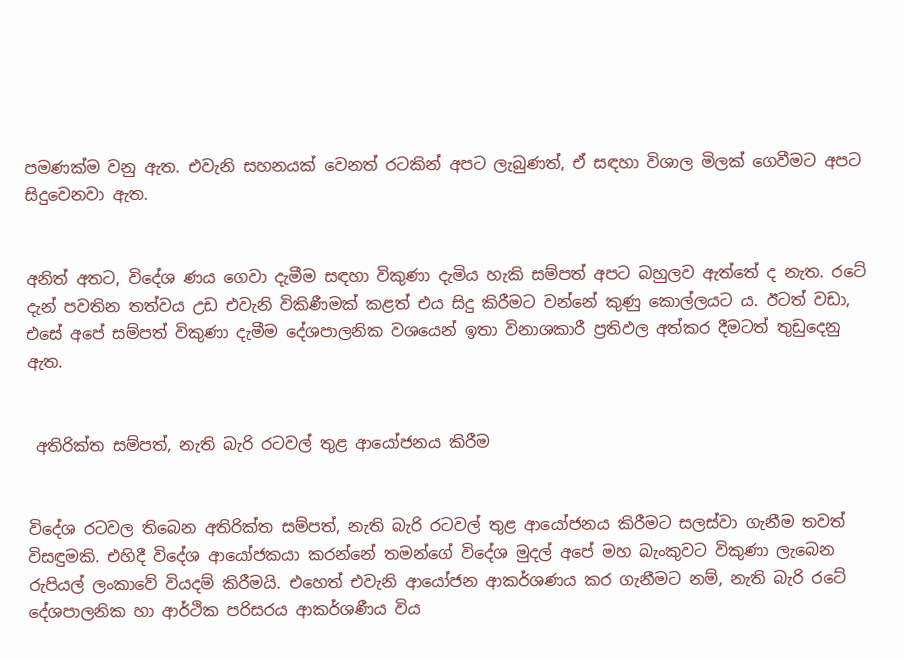පමණක්ම වනු ඇත. එවැනි සහනයක් වෙනත් රටකින් අපට ලැබුණත්, ඒ සඳහා විශාල මිලක් ගෙවීමට අපට සිදුවෙනවා ඇත.


අනිත් අතට, විදේශ ණය ගෙවා දැමීම සඳහා විකුණා දැමිය හැකි සම්පත් අපට බහුලව ඇත්තේ ද නැත. රටේ දැන් පවතින තත්වය උඩ එවැනි විකිණීමක් කළත් එය සිදු කිරීමට වන්නේ කුණු කොල්ලයට ය. ඊටත් වඩා, එසේ අපේ සම්පත් විකුණා දැමීම දේශපාලනික වශයෙන් ඉතා විනාශකාරී ප්‍රතිඵල අත්කර දීමටත් තුඩුදෙනු ඇත.


 අතිරික්ත සම්පත්, නැති බැරි රටවල් තුළ ආයෝජනය කිරීම


විදේශ රටවල තිබෙන අතිරික්ත සම්පත්, නැති බැරි රටවල් තුළ ආයෝජනය කිරීමට සලස්වා ගැනීම තවත් විසඳුමකි. එහිදී විදේශ ආයෝජකයා කරන්නේ තමන්ගේ විදේශ මුදල් අපේ මහ බැංකුවට විකුණා ලැබෙන රුපියල් ලංකාවේ වියදම් කිරීමයි. එහෙත් එවැනි ආයෝජන ආකර්ශණය කර ගැනීමට නම්, නැති බැරි රටේ දේශපාලනික හා ආර්ථික පරිසරය ආකර්ශණීය විය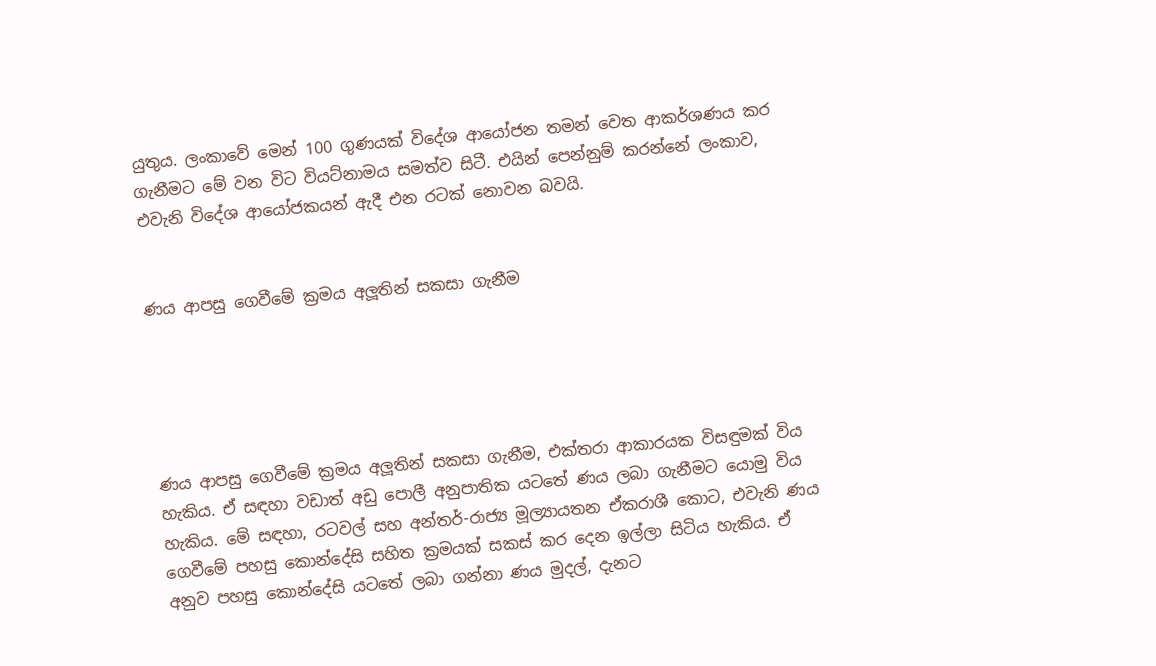යුතුය. ලංකාවේ මෙන් 100 ගුණයක් විදේශ ආයෝජන තමන් වෙත ආකර්ශණය කර ගැනීමට මේ වන විට වියට්නාමය සමත්ව සිටී. එයින් පෙන්නුම් කරන්නේ ලංකාව, එවැනි විදේශ ආයෝජකයන් ඇදී එන රටක් නොවන බවයි.


ණය ආපසු ගෙවීමේ ක්‍රමය අලූතින් සකසා ගැනීම





ණය ආපසු ගෙවීමේ ක්‍රමය අලූතින් සකසා ගැනීම, එක්තරා ආකාරයක විසඳුමක් විය හැකිය. ඒ සඳහා වඩාත් අඩු පොලී අනුපාතික යටතේ ණය ලබා ගැනීමට යොමු විය හැකිය. මේ සඳහා, රටවල් සහ අන්තර්-රාජ්‍ය මූල්‍යායතන ඒකරාශී කොට, එවැනි ණය ගෙවීමේ පහසු කොන්දේසි සහිත ක්‍රමයක් සකස් කර දෙන ඉල්ලා සිටිය හැකිය. ඒ අනුව පහසු කොන්දේසි යටතේ ලබා ගන්නා ණය මුදල්, දැනට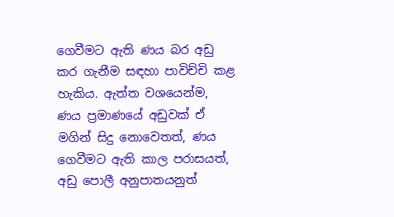ගෙවීමට ඇති ණය බර අඩු කර ගැනීම සඳහා පාවිච්චි කළ හැකිය. ඇත්ත වශයෙන්ම, ණය ප්‍රමාණයේ අඩුවක් ඒ මගින් සිදු නොවෙතත්, ණය ගෙවීමට ඇති කාල පරාසයත්, අඩු පොලී අනුපාතයනුත්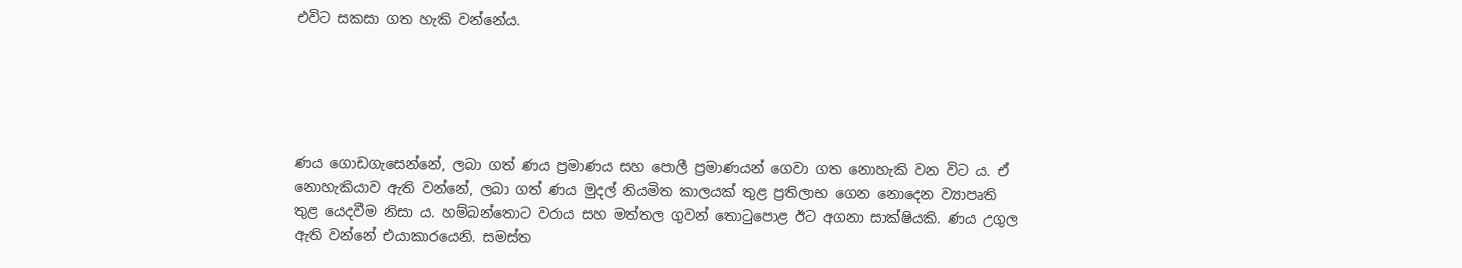එවිට සකසා ගත හැකි වන්නේය.





ණය ගොඩගැසෙන්නේ, ලබා ගත් ණය ප්‍රමාණය සහ පොලී ප්‍රමාණයන් ගෙවා ගත නොහැකි වන විට ය. ඒ නොහැකියාව ඇති වන්නේ, ලබා ගත් ණය මුදල් නියමිත කාලයක් තුළ ප්‍රතිලාභ ගෙන නොදෙන ව්‍යාපෘති තුළ යෙදවීම නිසා ය. හම්බන්තොට වරාය සහ මත්තල ගුවන් තොටුපොළ ඊට අගනා සාක්ෂියකි. ණය උගුල ඇති වන්නේ එයාකාරයෙනි. සමස්ත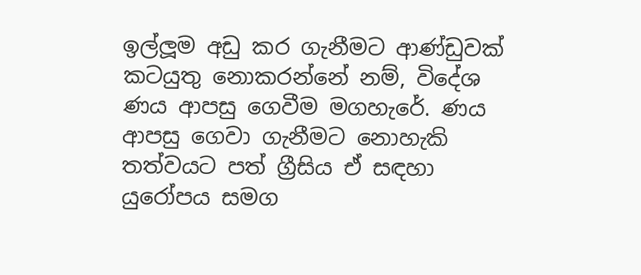ඉල්ලූම අඩු කර ගැනීමට ආණ්ඩුවක් කටයුතු නොකරන්නේ නම්, විදේශ ණය ආපසු ගෙවීම මගහැරේ. ණය ආපසු ගෙවා ගැනීමට නොහැකි තත්වයට පත් ග්‍රීසිය ඒ සඳහා යුරෝපය සමග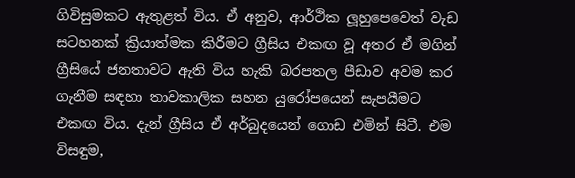ගිවිසුමකට ඇතුළත් විය. ඒ අනුව, ආර්ථික ලූහුපෙවෙත් වැඩ සටහනක් ක්‍රියාත්මක කිරීමට ග්‍රීසිය එකඟ වූ අතර ඒ මගින් ග්‍රීසියේ ජනතාවට ඇති විය හැකි බරපතල පීඩාව අවම කර ගැනීම සඳහා තාවකාලික සහන යුරෝපයෙන් සැපයීමට එකඟ විය. දැන් ග්‍රීසිය ඒ අර්බුදයෙන් ගොඩ එමින් සිටී. එම විසඳුම,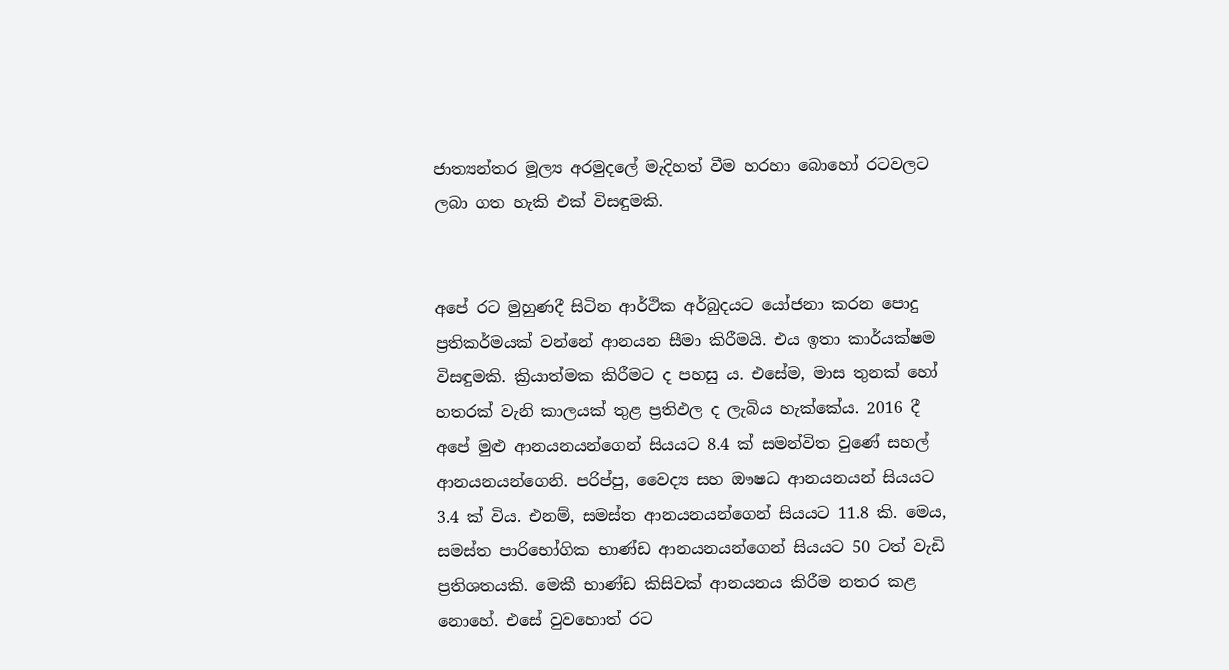ජාත්‍යන්තර මූල්‍ය අරමුදලේ මැදිහත් වීම හරහා බොහෝ රටවලට ලබා ගත හැකි එක් විසඳුමකි.


අපේ රට මුහුණදී සිටින ආර්ථික අර්බුදයට යෝජනා කරන පොදු ප්‍රතිකර්මයක් වන්නේ ආනයන සීමා කිරීමයි. එය ඉතා කාර්යක්ෂම විසඳුමකි. ක්‍රියාත්මක කිරීමට ද පහසු ය. එසේම, මාස තුනක් හෝ හතරක් වැනි කාලයක් තුළ ප්‍රතිඵල ද ලැබිය හැක්කේය. 2016 දී අපේ මුළු ආනයනයන්ගෙන් සියයට 8.4 ක් සමන්විත වුණේ සහල් ආනයනයන්ගෙනි. පරිප්පු, වෛද්‍ය සහ ඖෂධ ආනයනයන් සියයට 3.4 ක් විය. එනම්, සමස්ත ආනයනයන්ගෙන් සියයට 11.8 කි. මෙය, සමස්ත පාරිභෝගික භාණ්ඩ ආනයනයන්ගෙන් සියයට 50 ටත් වැඩි ප්‍රතිශතයකි. මෙකී භාණ්ඩ කිසිවක් ආනයනය කිරීම නතර කළ නොහේ. එසේ වුවහොත් රට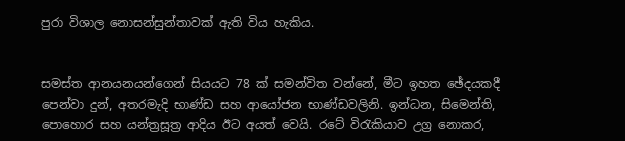පුරා විශාල නොසන්සුන්තාවක් ඇති විය හැකිය.


සමස්ත ආනයනයන්ගෙන් සියයට 78 ක් සමන්විත වන්නේ, මීට ඉහත ඡේදයකදී පෙන්වා දුන්, අතරමැදි භාණ්ඩ සහ ආයෝජන භාණ්ඩවලිනි. ඉන්ධන, සිමෙන්ති, පොහොර සහ යන්ත්‍රසූත්‍ර ආදිය ඊට අයත් වෙයි. රටේ විරැකියාව උග්‍ර නොකර,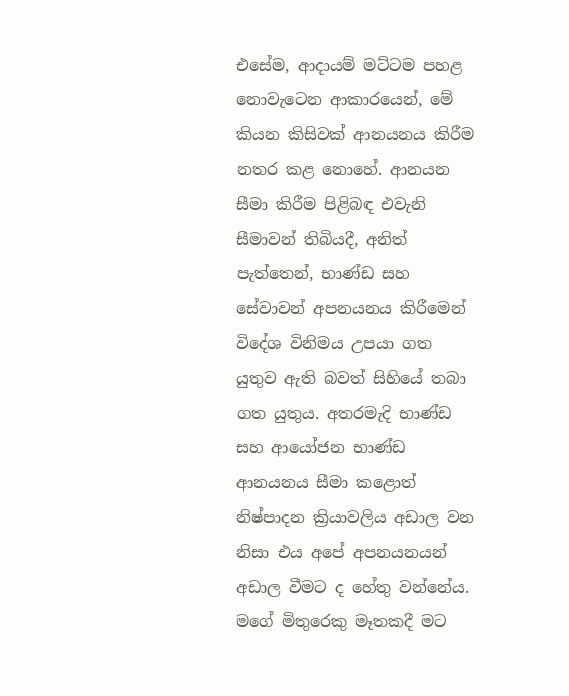එසේම, ආදායම් මට්ටම පහළ නොවැටෙන ආකාරයෙන්, මේ කියන කිසිවක් ආනයනය කිරීම නතර කළ නොහේ. ආනයන සීමා කිරීම පිළිබඳ එවැනි සීමාවන් තිබියදී, අනිත් පැත්තෙන්, භාණ්ඩ සහ සේවාවන් අපනයනය කිරීමෙන් විදේශ විනිමය උපයා ගත යුතුව ඇති බවත් සිහියේ තබා ගත යුතුය. අතරමැදි භාණ්ඩ සහ ආයෝජන භාණ්ඩ ආනයනය සීමා කළොත් නිෂ්පාදන ක්‍රියාවලිය අඩාල වන නිසා එය අපේ අපනයනයන් අඩාල වීමට ද හේතු වන්නේය. මගේ මිතුරෙකු මෑතකදී මට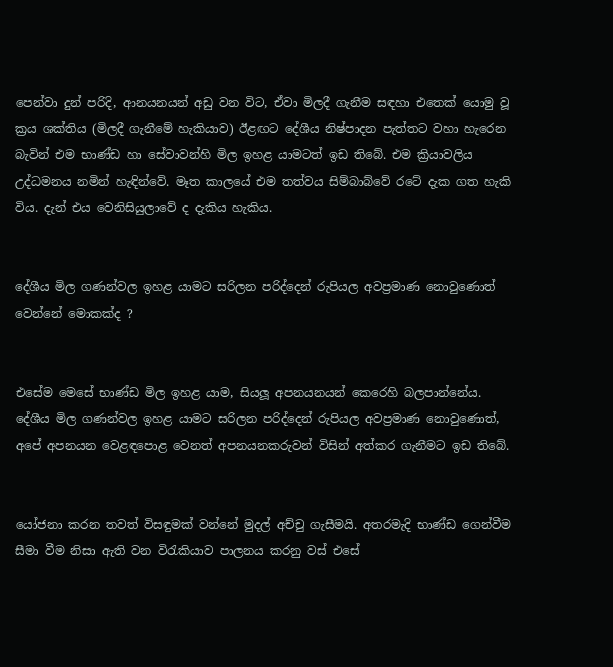පෙන්වා දුන් පරිදි, ආනයනයන් අඩු වන විට, ඒවා මිලදී ගැනීම සඳහා එතෙක් යොමු වූ ක්‍රය ශක්තිය (මිලදී ගැනීමේ හැකියාව) ඊළඟට දේශීය නිෂ්පාදන පැත්තට වහා හැරෙන බැවින් එම භාණ්ඩ හා සේවාවන්හි මිල ඉහළ යාමටත් ඉඩ තිබේ. එම ක්‍රියාවලිය උද්ධමනය නමින් හැඳින්වේ. මෑත කාලයේ එම තත්වය සිම්බාබ්වේ රටේ දැක ගත හැකි විය. දැන් එය වෙනිසියුලාවේ ද දැකිය හැකිය.


දේශීය මිල ගණන්වල ඉහළ යාමට සරිලන පරිද්දෙන් රුපියල අවප්‍රමාණ නොවුණොත් වෙන්නේ මොකක්ද ?


එසේම මෙසේ භාණ්ඩ මිල ඉහළ යාම, සියලූ අපනයනයන් කෙරෙහි බලපාන්නේය. දේශීය මිල ගණන්වල ඉහළ යාමට සරිලන පරිද්දෙන් රුපියල අවප්‍රමාණ නොවුණොත්, අපේ අපනයන වෙළඳපොළ වෙනත් අපනයනකරුවන් විසින් අත්කර ගැනීමට ඉඩ තිබේ.


යෝජනා කරන තවත් විසඳුමක් වන්නේ මුදල් අච්චු ගැසීමයි. අතරමැදි භාණ්ඩ ගෙන්වීම සීමා වීම නිසා ඇති වන විරැකියාව පාලනය කරනු වස් එසේ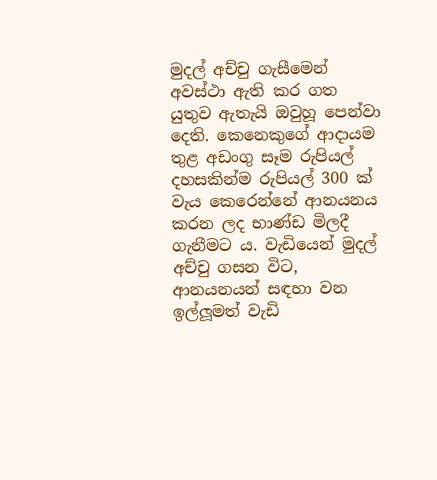මුදල් අච්චු ගැසීමෙන් අවස්ථා ඇති කර ගත යුතුව ඇතැයි ඔවුහූ පෙන්වා දෙති. කෙනෙකුගේ ආදායම තුළ අඩංගු සෑම රුපියල් දහසකින්ම රුපියල් 300 ක් වැය කෙරෙන්නේ ආනයනය කරන ලද භාණ්ඩ මිලදී ගැනීමට ය. වැඩියෙන් මුදල් අච්චු ගසන විට, ආනයනයන් සඳහා වන ඉල්ලූමත් වැඩි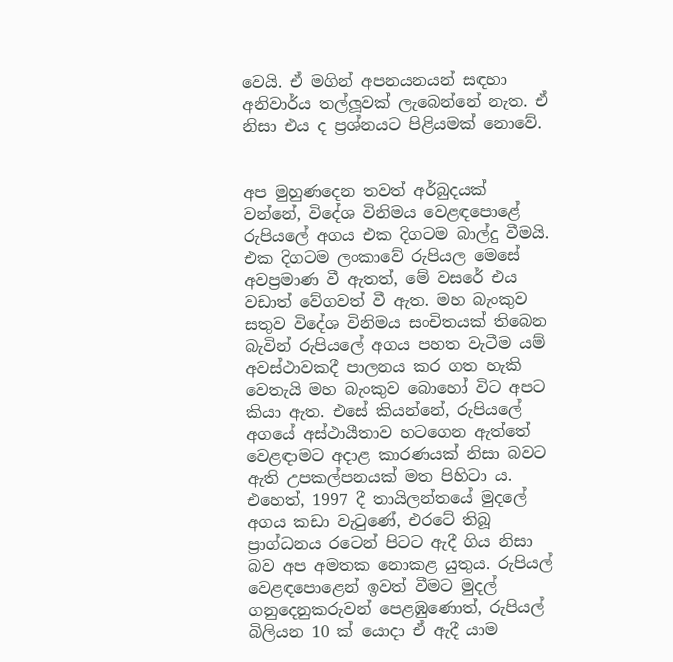වෙයි. ඒ මගින් අපනයනයන් සඳහා අනිවාර්ය තල්ලූවක් ලැබෙන්නේ නැත. ඒ නිසා එය ද ප්‍රශ්නයට පිළියමක් නොවේ.


අප මුහුණදෙන තවත් අර්බුදයක් වන්නේ, විදේශ විනිමය වෙළඳපොළේ රුපියලේ අගය එක දිගටම බාල්දු වීමයි. එක දිගටම ලංකාවේ රුපියල මෙසේ අවප්‍රමාණ වී ඇතත්, මේ වසරේ එය වඩාත් වේගවත් වී ඇත. මහ බැංකුව සතුව විදේශ විනිමය සංචිතයක් තිබෙන බැවින් රුපියලේ අගය පහත වැටීම යම් අවස්ථාවකදී පාලනය කර ගත හැකි වෙතැයි මහ බැංකුව බොහෝ විට අපට කියා ඇත. එසේ කියන්නේ, රුපියලේ අගයේ අස්ථායීතාව හටගෙන ඇත්තේ වෙළඳාමට අදාළ කාරණයක් නිසා බවට ඇති උපකල්පනයක් මත පිහිටා ය. එහෙත්, 1997 දී තායිලන්තයේ මුදලේ අගය කඩා වැටුණේ, එරටේ තිබූ ප්‍රාග්ධනය රටෙන් පිටට ඇදී ගිය නිසා බව අප අමතක නොකළ යුතුය. රුපියල් වෙළඳපොළෙන් ඉවත් වීමට මුදල් ගනුදෙනුකරුවන් පෙළඹුණොත්, රුපියල් බිලියන 10 ක් යොදා ඒ ඇදී යාම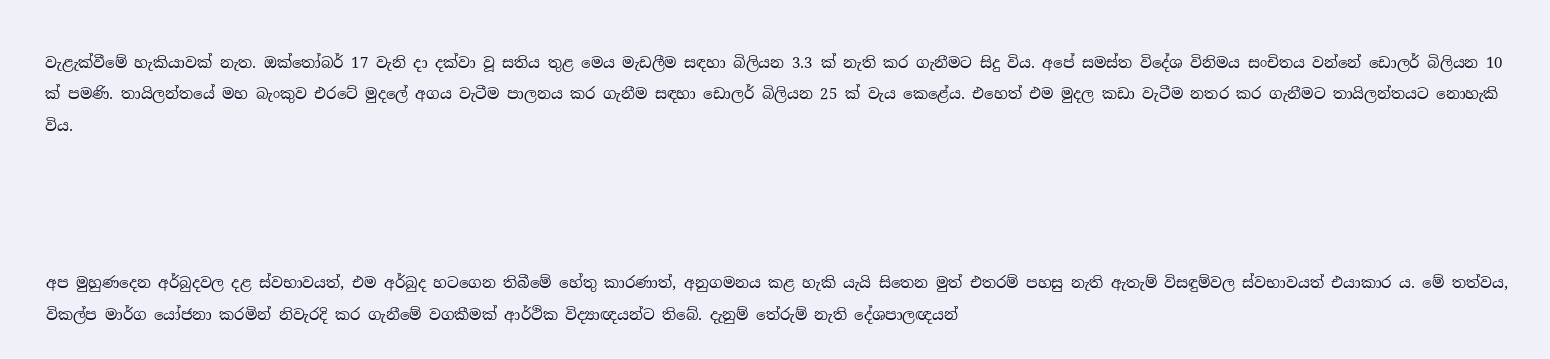වැළැක්වීමේ හැකියාවක් නැත. ඔක්තෝබර් 17 වැනි දා දක්වා වූ සතිය තුළ මෙය මැඩලීම සඳහා බිලියන 3.3 ක් නැති කර ගැනීමට සිදු විය. අපේ සමස්ත විදේශ විනිමය සංචිතය වන්නේ ඩොලර් බිලියන 10 ක් පමණි. තායිලන්තයේ මහ බැංකුව එරටේ මුදලේ අගය වැටීම පාලනය කර ගැනීම සඳහා ඩොලර් බිලියන 25 ක් වැය කෙළේය. එහෙත් එම මුදල කඩා වැටීම නතර කර ගැනීමට තායිලන්තයට නොහැකි විය.




අප මුහුණදෙන අර්බුදවල දළ ස්වභාවයත්, එම අර්බුද හටගෙන තිබීමේ හේතු කාරණාත්, අනුගමනය කළ හැකි යැයි සිතෙන මුත් එතරම් පහසු නැති ඇතැම් විසඳුම්වල ස්වභාවයත් එයාකාර ය. මේ තත්වය, විකල්ප මාර්ග යෝජනා කරමින් නිවැරදි කර ගැනීමේ වගකීමක් ආර්ථික විද්‍යාඥයන්ට තිබේ. දැනුම් තේරුම් නැති දේශපාලඥයන්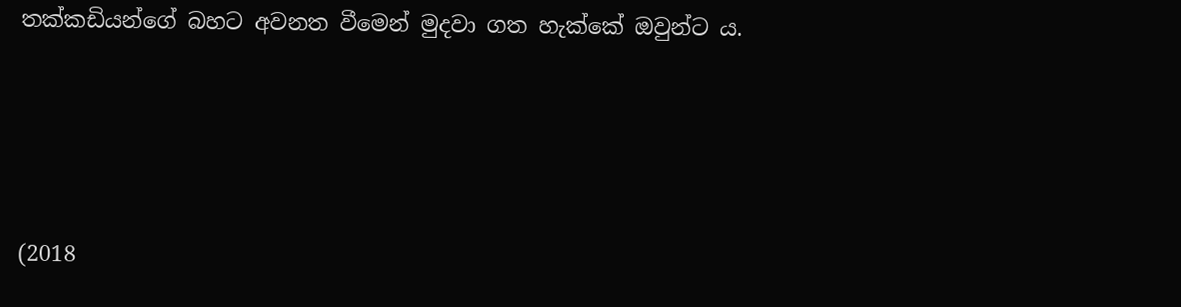තක්කඩියන්ගේ බහට අවනත වීමෙන් මුදවා ගත හැක්කේ ඔවුන්ට ය.




(2018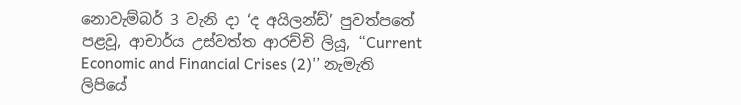නොවැම්බර් 3 වැනි දා ‘ද අයිලන්ඩ්’ පුවත්පතේ පළවූ, ආචාර්ය උස්වත්ත ආරච්චි ලියූ, “Current Economic and Financial Crises (2)'’ නැමැති ලිපියේ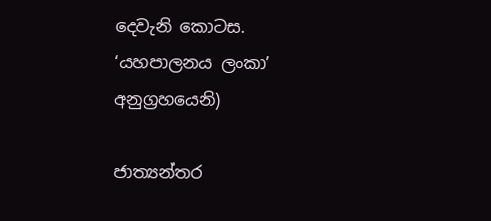දෙවැනි කොටස. ‘යහපාලනය ලංකා’ අනුග්‍රහයෙනි)

ජාත්‍යන්තර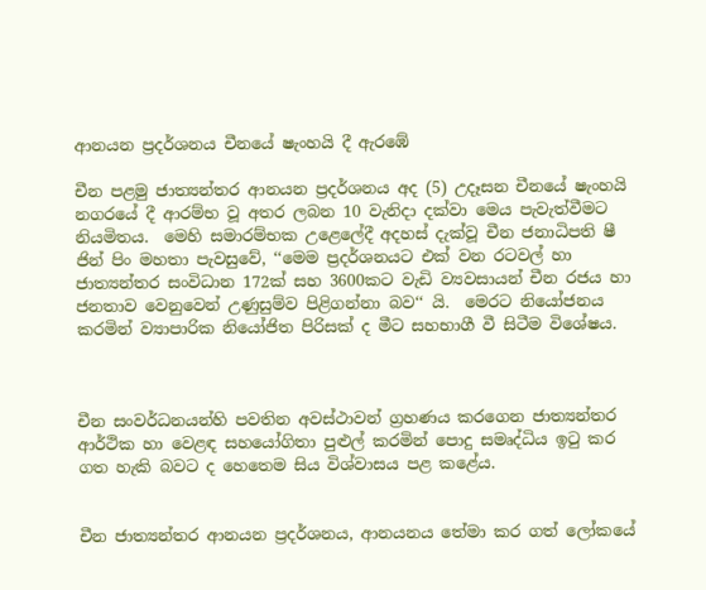ආනයන ප්‍රදර්ශනය චීනයේ ෂැංහයි දී ඇරඹේ

චීන පළමු ජාත්‍යන්තර ආනයන ප්‍රදර්ශනය අද (5) උදෑසන චීනයේ ෂැංහයි නගරයේ දී ආරම්භ වූ අතර ලබන 10 වැනිදා දක්වා මෙය පැවැත්වීමට නියමිතය.  මෙහි සමාරම්භක උළෙලේදී අදහස් දැක්වූ චීන ජනාධිපති ෂී ජින් පිං මහතා පැවසුවේ, ‘‘මෙම ප්‍රදර්ශනයට එක් වන රටවල් හා ජාත්‍යන්තර සංවිධාන 172ක් සහ 3600කට වැඩි ව්‍යවසායන් චීන රජය හා ජනතාව වෙනුවෙන් උණුසුම්ව පිළිගන්නා බව‘‘ යි.  මෙරට නියෝජනය කරමින් ව්‍යාපාරික නියෝජිත පිරිසක් ද මීට සහභාගී වී සිටීම විශේෂය.



චීන සංවර්ධනයන්හි පවතින අවස්ථාවන් ග්‍රහණය කරගෙන ජාත්‍යන්තර ආර්ථික හා වෙළඳ සහයෝගිතා පුළුල් කරමින් පොදු සමෘද්ධිය ඉටු කර ගත හැකි බවට ද හෙතෙම සිය විශ්වාසය පළ කළේය.


චීන ජාත්‍යන්තර ආනයන ප්‍රදර්ශනය, ආනයනය තේමා කර ගත් ලෝකයේ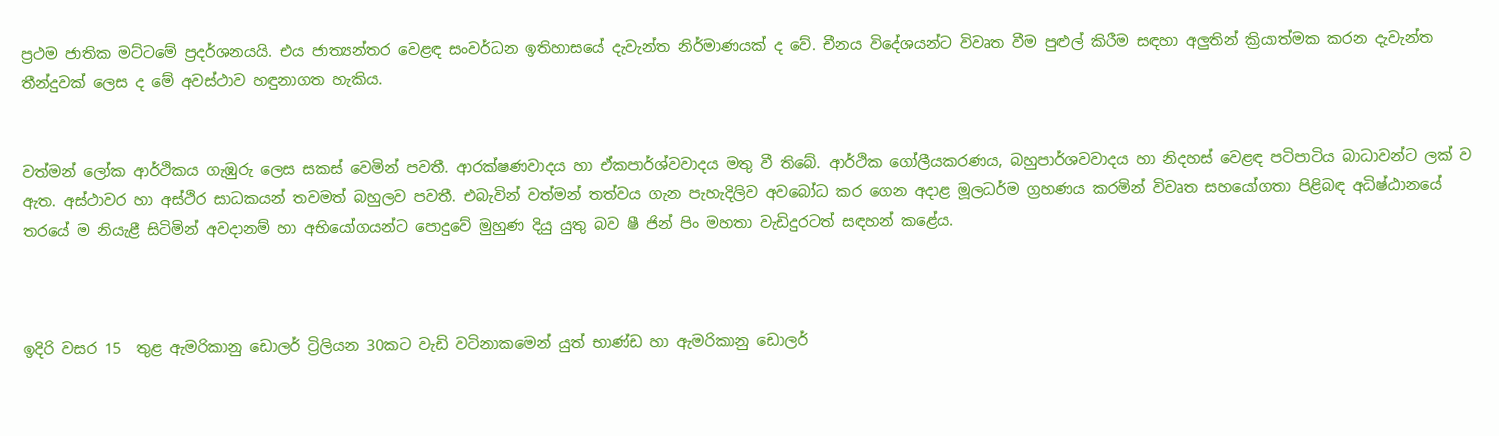ප්‍රථම ජාතික මට්ටමේ ප්‍රදර්ශනයයි. එය ජාත්‍යන්තර වෙළඳ සංවර්ධන ඉතිහාසයේ දැවැන්ත නිර්මාණයක් ද වේ. චීනය විදේශයන්ට විවෘත වීම පුළුල් කිරීම සඳහා අලුතින් ක්‍රියාත්මක කරන දැවැන්ත තීන්දුවක් ලෙස ද මේ අවස්ථාව හඳුනාගත හැකිය.


වත්මන් ලෝක ආර්ථිකය ගැඹුරු ලෙස සකස් වෙමින් පවතී. ආරක්ෂණවාදය හා ඒකපාර්ශ්වවාදය මතු වී තිබේ. ආර්ථික ගෝලීයකරණය, බහුපාර්ශවවාදය හා නිදහස් වෙළඳ පටිපාටිය බාධාවන්ට ලක් ව ඇත. අස්ථාවර හා අස්ථිර සාධකයන් තවමත් බහුලව පවතී. එබැවින් වත්මන් තත්වය ගැන පැහැදිලිව අවබෝධ කර ගෙන අදාළ මූලධර්ම ග්‍රහණය කරමින් විවෘත සහයෝගතා පිළිබඳ අධිෂ්ඨානයේ තරයේ ම නියැළී සිටිමින් අවදානම් හා අභියෝගයන්ට පොදුවේ මුහුණ දියු යුතු බව ෂී ජින් පිං මහතා වැඩිදුරටත් සඳහන් කළේය.



ඉදිරි වසර 15  තුළ ඇමරිකානු ඩොලර් ට්‍රිලියන 30කට වැඩි ව‍ටිනාකමෙන් යුත් භාණ්ඩ හා ඇමරිකානු ඩොලර්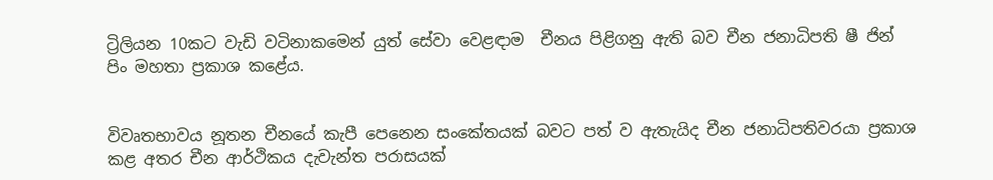ට්‍රිලියන 10කට වැඩි වටිනාකමෙන් යුත් සේවා ‍වෙළඳාම  චීනය පිළිගනු ඇති බව චීන ජනාධිපති ෂී ජින් පිං මහතා ප්‍රකාශ කළේය.


විවෘතභාවය නූතන චීනයේ කැපී පෙනෙන සංකේතයක් බවට පත් ව ඇතැයිද චීන ජනාධිපතිවරයා ප්‍රකාශ කළ අතර චීන ආර්ථිකය දැවැන්ත පරාසයක්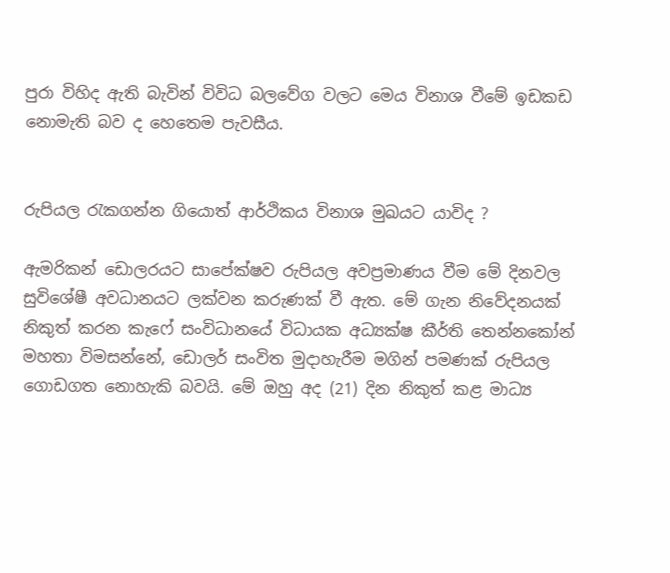පුරා විහිද ඇති බැවින් විවිධ බලවේග වලට මෙය විනාශ වීමේ ඉඩකඩ නොමැති බව ද හෙතෙම පැවසීය.


රුපියල රැකගන්න ගියොත් ආර්ථිකය විනාශ මුඛයට යාවිද ?

ඇමරිකන් ඩොලරයට සාපේක්ෂව රුපියල අවප්‍රමාණය වීම මේ දිනවල සුවිශේෂී අවධානයට ලක්වන කරුණක් වී ඇත. මේ ගැන නිවේදනයක් නිකුත් කරන කැෆේ සංවිධානයේ විධායක අධ්‍යක්ෂ කීර්ති තෙන්නකෝන් මහතා විමසන්නේ, ඩොලර් සංවිත මුදාහැරීම මගින් පමණක් රුපියල ගොඩගත නොහැකි බවයි. මේ ඔහු අද (21) දින නිකුත් කළ මාධ්‍ය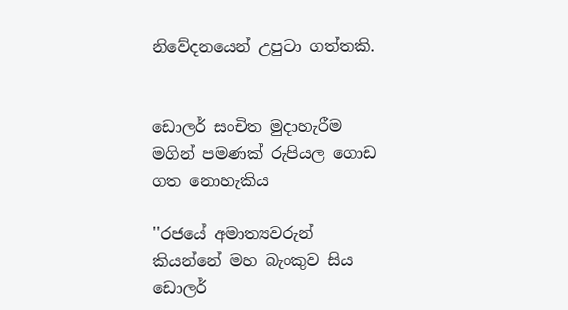නිවේදනයෙන් උපුටා ගත්තකි.


ඩොලර් සංචිත මුදාහැරීම මගින් පමණක් රුපියල ගොඩ ගත නොහැකිය

''රජයේ අමාත්‍යවරුන් කියන්නේ මහ බැංකුව සිය ඩොලර්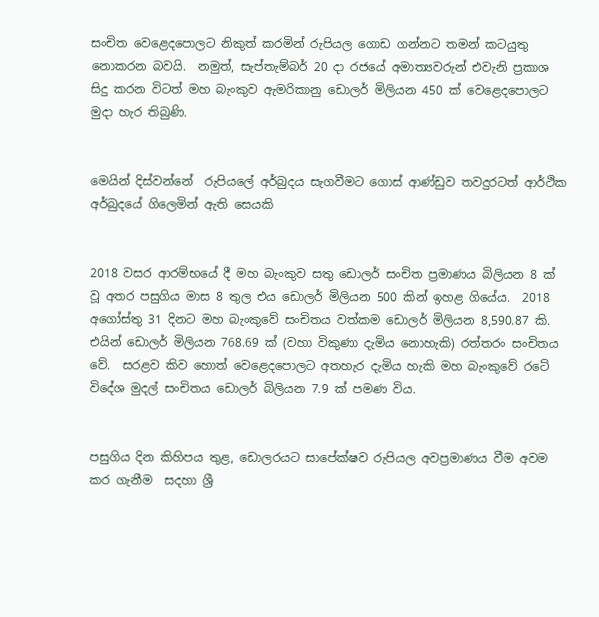සංචිත වෙළෙදපොලට නිකුත් කරමින් රුපියල ගොඩ ගන්නට තමන් කටයුතු නොකරන බවයි.  නමුත්, සැප්තැම්බර් 20 දා රජයේ අමාත්‍යවරුන් එවැනි ප්‍ර‍කාශ සිදු කරන විටත් මහ බැංකුව ඇමරිකානු ඩොලර් මිලියන 450 ක් වෙළෙදපොලට මුදා හැර තිබුණි.


මෙයින් දිස්වන්නේ  රුපියලේ අර්බුදය සැගවීමට ගොස් ආණ්ඩුව තවදුරටත් ආර්ථික අර්බුදයේ ගිලෙමින් ඇති සෙයකි


2018 වසර ආරම්භයේ දී මහ බැංකුව සතු ඩොලර් සංචිත ප්‍ර‍මාණය බිලියන 8 ක් වූ අතර පසුගිය මාස 8 තුල එය ඩොලර් මිලියන 500 කින් ඉහළ ගියේය.  2018 අගෝස්තු 31 දිනට මහ බැංකුවේ සංචිතය වත්කම ඩොලර් මිලියන 8,590.87 කි.  එයින් ඩොලර් මිලියන 768.69 ක් (වහා විකුණා දැමිය නොහැකි) රත්තරං සංචිතය වේ.  සරළව කිව හොත් වෙළෙදපොලට අතහැර දැමිය හැකි මහ බැංකුවේ රටේ විදේශ මුදල් සංචිතය ඩොලර් බිලියන 7.9 ක් පමණ විය.


පසුගිය දින කිහිපය තුළ, ඩොලරයට සාපේක්ෂව රුපියල අවප්‍ර‍මාණය වීම අවම කර ගැනීම  සදහා ශ්‍රී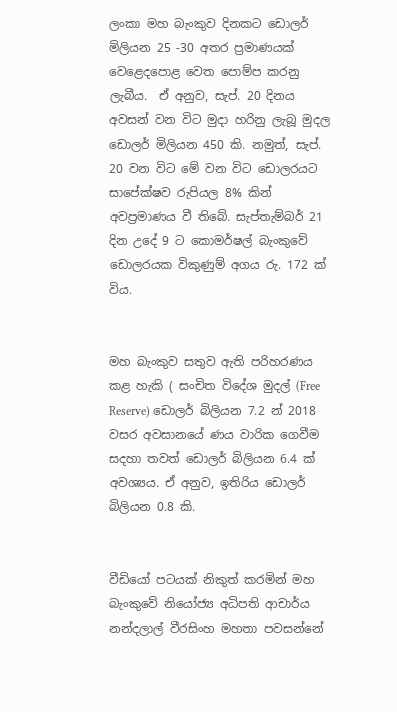ලංකා මහ බැංකුව දිනකට ඩොලර් මිලියන 25 -30 අතර ප්‍ර‍මාණයක් වෙළෙදපොළ වෙත පොම්ප කරනු ලැබීය.  ඒ අනුව, සැප්. 20 දිනය අවසන් වන විට මුදා හරිනු ලැබූ මුදල ඩොලර් මිලියන 450 කි. නමුත්, සැප්. 20 වන විට මේ වන විට ඩොලරයට සාපේක්ෂව රුපියල 8% කින් අවප්‍ර‍මාණය වී තිබේ. සැප්තැම්බර් 21 දින උදේ 9 ට කොමර්ෂල් බැංකුවේ ඩොලරයක විකුණුම් අගය රු. 172 ක් විය.


මහ බැංකුව සතුව ඇති පරිහරණය කළ හැකි ( සංචිත විදේශ මුදල් (Free Reserve) ඩොලර් බිලියන 7.2 න් 2018 වසර අවසානයේ ණය වාරික ගෙවීම සදහා තවත් ඩොලර් බිලියන 6.4 ක් අවශ්‍යය. ඒ අනුව, ඉතිරිය ඩොලර් බිලියන 0.8 කි.


වීඩියෝ පටයක් නිකුත් කරමින් මහ බැංකුවේ නියෝජ්‍ය අධිපති ආචාර්ය නන්දලාල් වීරසිංහ මහතා පවසන්නේ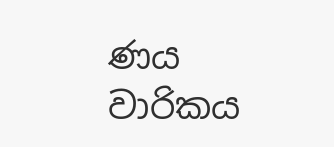ණය වාරිකය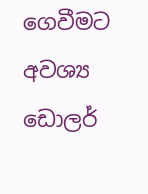ගෙවීමට අවශ්‍ය ඩොලර්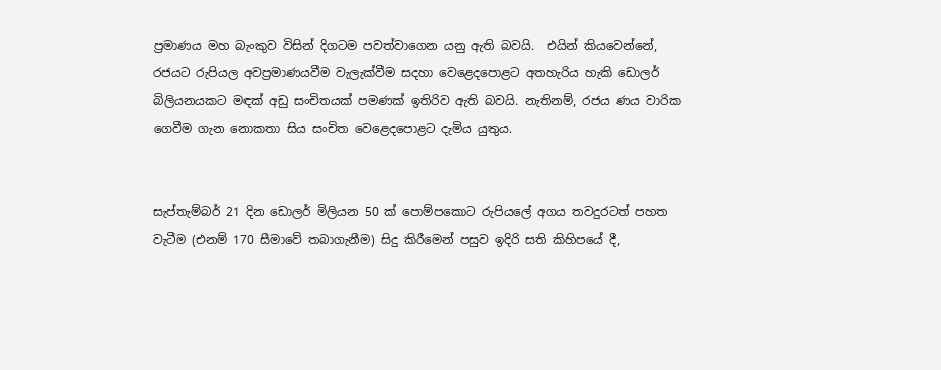ප්‍ර‍මාණය මහ බැංකුව විසින් දිගටම පවත්වාගෙන යනු ඇති බවයි.  එයින් කියවෙන්නේ, රජයට රුපියල අවප්‍ර‍මාණයවීම වැලැක්වීම සදහා වෙළෙදපොළට අතහැරිය හැකි ඩොලර් බිලියනයකට මඳක් අඩු සංචිතයක් පමණක් ඉතිරිව ඇති බවයි. නැතිනම්, රජය ණය වාරික ගෙවීම ගැන නොකතා සිය සංචිත වෙළෙදපොළට දැමිය යුතුය.


සැප්තැම්බර් 21 දින ඩොලර් මිලියන 50 ක් පොම්පකොට රුපියලේ අගය තවදුරටත් පහත වැටීම (එනම් 170 සීමාවේ තබාගැනීම) සිදු කිරීමෙන් පසුව ඉදිරි සති කිහිපයේ දී,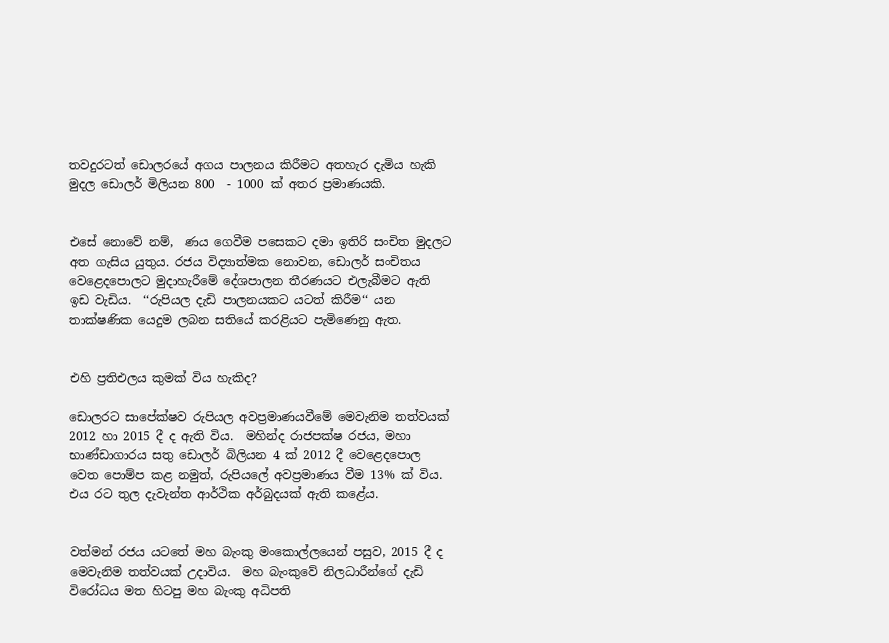තවදුරටත් ඩොලරයේ අගය පාලනය කිරීමට අතහැර දැමිය හැකි මුදල ඩොලර් මිලියන 800  - 1000 ක් අතර ප්‍ර‍මාණයකි.


එසේ නොවේ නම්,  ණය ගෙවීම පසෙකට දමා ඉතිරි සංචිත මුදලට අත ගැසිය යුතුය. රජය විද්‍යාත්මක නොවන, ඩොලර් සංචිතය වෙළෙදපොලට මුදාහැරීමේ දේශපාලන තීරණයට එලැබීමට ඇති ඉඩ වැඩිය.  ‘‘රුපියල දැඩි පාලනයකට යටත් කිරීම‘‘ යන තාක්ෂණික යෙදුම ලබන සතියේ කරළියට පැමිණෙනු ඇත.


එහි ප්‍ර‍තිඑලය කුමක් විය හැකිද?

ඩොලරට සාපේක්ෂව රුපියල අවප්‍ර‍මාණයවීමේ මෙවැනිම තත්වයක් 2012 හා 2015 දී ද ඇති විය.  මහින්ද රාජපක්ෂ රජය, මහා භාණ්ඩාගාරය සතු ඩොලර් බිලියන 4 ක් 2012 දී වෙළෙදපොල වෙත පොම්ප කළ නමුත්, රුපියලේ අවප්‍ර‍මාණය වීම 13% ක් විය. එය රට තුල දැවැන්ත ආර්ථික අර්බුදයක් ඇති කළේය.


වත්මන් රජය යටතේ මහ බැංකු මංකොල්ලයෙන් පසුව, 2015 දී ද මෙවැනිම තත්වයක් උදාවිය.  මහ බැංකුවේ නිලධාරීන්ගේ දැඩි විරෝධය මත හිටපු මහ බැංකු අධිපති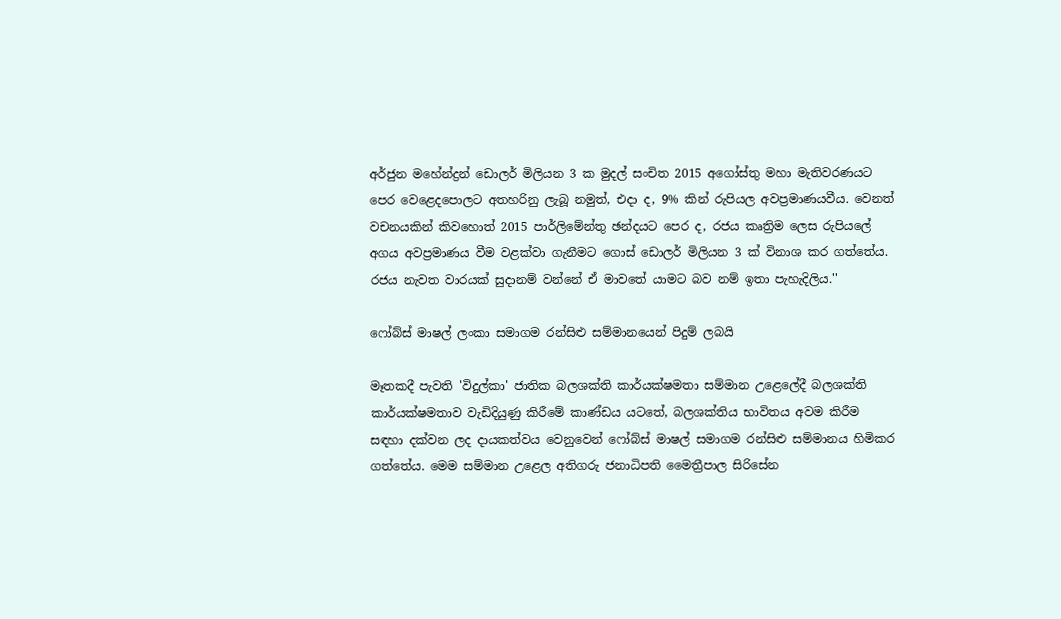අර්ජුන මහේන්ද්‍ර‍න් ඩොලර් මිලියන 3 ක මුදල් සංචිත 2015 අගෝස්තු මහා මැතිවරණයට පෙර වෙළෙදපොලට අතහරිනු ලැබූ නමුත්, එදා ද, 9% කින් රුපියල අවප්‍ර‍මාණයවීය. වෙනත් වචනයකින් කිවහොත් 2015 පාර්ලිමේන්තු ඡන්දයට පෙර ද, රජය කෘත්‍රිම ලෙස රුපියලේ අගය අවප්‍රමාණය වීම වළක්වා ගැනීමට ගොස් ඩොලර් මිලියන 3 ක් විනාශ කර ගත්තේය. රජය නැවත වාරයක් සුදානම් වන්නේ ඒ මාවතේ යාමට බව නම් ඉතා පැහැදිලිය.''

ෆෝබ්ස් මාෂල් ලංකා සමාගම රන්සිළු සම්මානයෙන් පිදුම් ලබයි

මෑතකදී පැවති 'විදුල්කා' ජාතික බලශක්ති කාර්යක්ෂමතා සම්මාන උළෙලේදී බලශක්ති කාර්යක්ෂමතාව වැඩිදියුණු කිරීමේ කාණ්ඩය යටතේ, බලශක්තිය භාවිතය අවම කිරීම සඳහා දක්වන ලද දායකත්වය වෙනුවෙන් ෆෝබ්ස් මාෂල් සමාගම රන්සිළු සම්මානය හිමිකර ගත්තේය. මෙම සම්මාන උළෙල අතිගරු ජනාධිපති මෛත්‍රීපාල සිරිසේන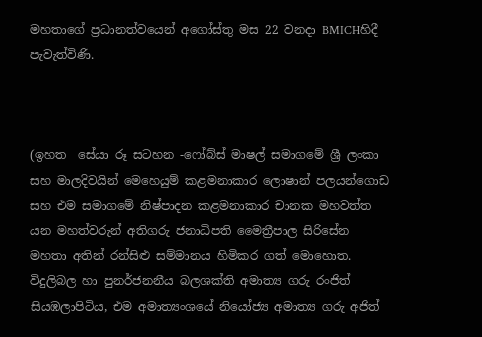මහතාගේ ප්‍රධානත්වයෙන් අගෝස්තු මස 22 වනදා BMICHහිදී පැවැත්විණි.



(ඉහත  සේයා රූ සටහන -ෆෝබ්ස් මාෂල් සමාගමේ ශ්‍රී ලංකා සහ මාලදිවයින් මෙහෙයුම් කළමනාකාර ලොෂාන් පලයන්ගොඩ සහ එම සමාගමේ නිෂ්පාදන කළමනාකාර චානක මහවත්ත යන මහත්වරුන් අතිගරු ජනාධිපති මෛත්‍රීපාල සිරිසේන මහතා අතින් රන්සිළු සම්මානය හිමිකර ගත් මොහොත. විදුලිබල හා පුනර්ජනනීය බලශක්ති අමාත්‍ය ගරු රංජිත් සියඹලාපිටිය, එම අමාත්‍යංශයේ නියෝජ්‍ය අමාත්‍ය ගරු අජිත්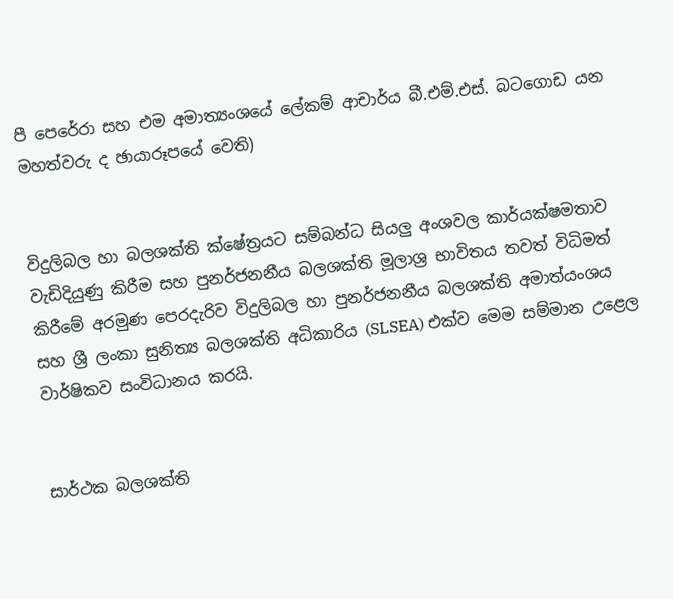පී පෙරේරා සහ එම අමාත්‍යංශයේ ලේකම් ආචාර්ය බී.එම්.එස්. බටගොඩ යන මහත්වරු ද ඡායාරූපයේ වෙති)


විදුලිබල හා බලශක්ති ක්ෂේත්‍රයට සම්බන්ධ සියලු අංශවල කාර්යක්ෂමතාව වැඩිදියුණු කිරීම සහ පුනර්ජනනීය බලශක්ති මූලාශ්‍ර භාවිතය තවත් විධිමත් කිරීමේ අරමුණ පෙරදැරිව විදුලිබල හා පුනර්ජනනීය බලශක්ති අමාත්යංශය සහ ශ්‍රී ලංකා සුනිත්‍ය බලශක්ති අධිකාරිය (SLSEA) එක්ව මෙම සම්මාන උළෙල වාර්ෂිකව සංවිධානය කරයි.


සාර්ථක බලශක්ති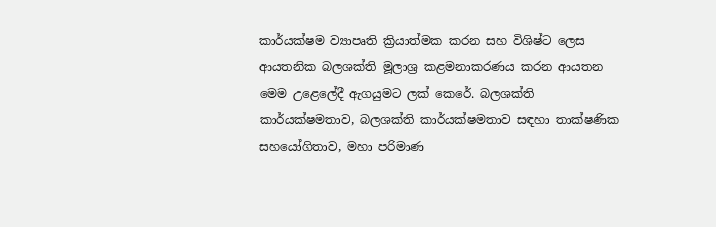කාර්යක්ෂම ව්‍යාපෘති ක්‍රියාත්මක කරන සහ විශිෂ්ට ලෙස ආයතනික බලශක්ති මූලාශ්‍ර කළමනාකරණය කරන ආයතන මෙම උළෙලේදී ඇගයුමට ලක් කෙරේ. බලශක්ති කාර්යක්ෂමතාව, බලශක්ති කාර්යක්ෂමතාව සඳහා තාක්ෂණික සහයෝගිතාව, මහා පරිමාණ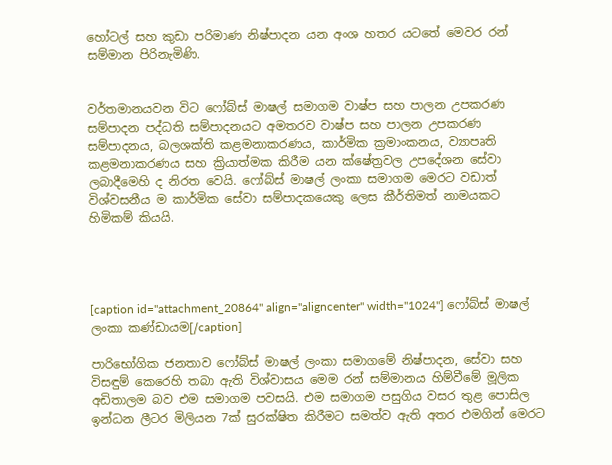හෝටල් සහ කුඩා පරිමාණ නිෂ්පාදන යන අංශ හතර යටතේ මෙවර රන් සම්මාන පිරිනැමිණි.


වර්තමානයවන විට ෆෝබ්ස් මාෂල් සමාගම වාෂ්ප සහ පාලන උපකරණ සම්පාදන පද්ධති සම්පාදනයට අමතරව වාෂ්ප සහ පාලන උපකරණ සම්පාදනය, බලශක්ති කළමනාකරණය, කාර්මික ක්‍රමාංකනය, ව්‍යාපෘති කළමනාකරණය සහ ක්‍රියාත්මක කිරීම යන ක්ෂේත්‍රවල උපදේශන සේවා ලබාදීමෙහි ද නිරත වෙයි. ෆෝබ්ස් මාෂල් ලංකා සමාගම මෙරට වඩාත් විශ්වසනීය ම කාර්මික සේවා සම්පාදකයෙකු ලෙස කීර්තිමත් නාමයකට හිමිකම් කියයි.




[caption id="attachment_20864" align="aligncenter" width="1024"] ෆෝබ්ස් මාෂල් ලංකා කණ්ඩායම[/caption]

පාරිභෝගික ජනතාව ෆෝබ්ස් මාෂල් ලංකා සමාගමේ නිෂ්පාදන, සේවා සහ විසඳුම් කෙරෙහි තබා ඇති විශ්වාසය මෙම රන් සම්මානය හිම්වීමේ මූලික අඩිතාලම බව එම සමාගම පවසයි. එම සමාගම පසුගිය වසර තුළ පොසිල ඉන්ධන ලීටර මිලියන 7ක් සුරක්ෂිත කිරීමට සමත්ව ඇති අතර එමගින් මෙරට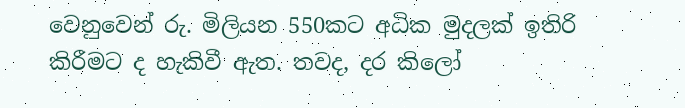වෙනුවෙන් රු. මිලියන 550කට අධික මුදලක් ඉතිරි කිරීමට ද හැකිවී ඇත. තවද, දර කිලෝ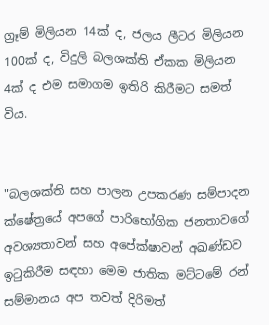ග්‍රෑම් මිලියන 14ක් ද, ජලය ලීටර මිලියන 100ක් ද, විදුලි බලශක්ති ඒකක මිලියන 4ක් ද එම සමාගම ඉතිරි කිරීමට සමත් විය.


"බලශක්ති සහ පාලන උපකරණ සම්පාදන ක්ෂේත්‍රයේ අපගේ පාරිභෝගික ජනතාවගේ අවශ්‍යතාවන් සහ අපේක්ෂාවන් අඛණ්ඩව ඉටුකිරීම සඳහා මෙම ජාතික මට්ටමේ රන් සම්මානය අප තවත් දිරිමත්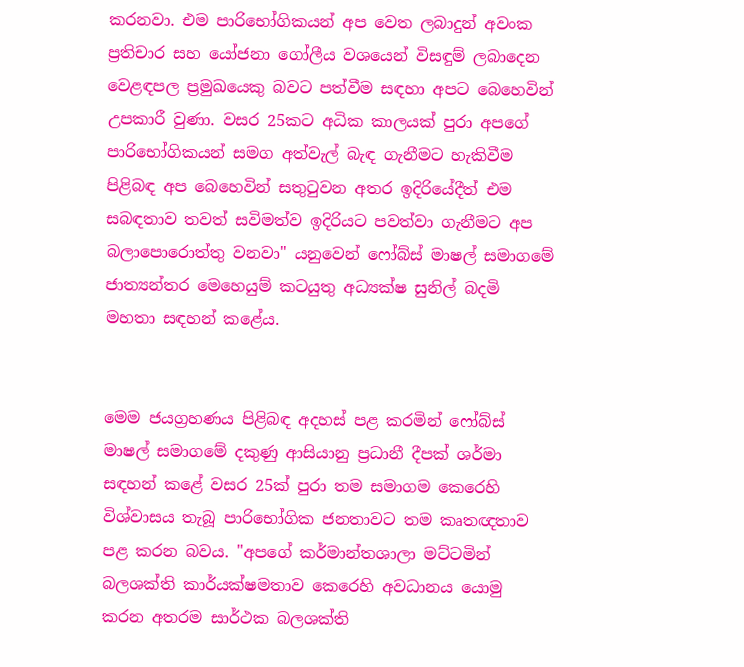කරනවා. එම පාරිභෝගිකයන් අප වෙත ලබාදුන් අවංක ප්‍රතිචාර සහ යෝජනා ගෝලීය වශයෙන් විසඳුම් ලබාදෙන වෙළඳපල ප්‍රමුඛයෙකු බවට පත්වීම සඳහා අපට බෙහෙවින් උපකාරී වුණා. වසර 25කට අධික කාලයක් පුරා අපගේ පාරිභෝගිකයන් සමග අත්වැල් බැඳ ගැනීමට හැකිවීම පිළිබඳ අප බෙහෙවින් සතුටුවන අතර ඉදිරියේදීත් එම සබඳතාව තවත් සවිමත්ව ඉදිරියට පවත්වා ගැනීමට අප බලාපොරොත්තු වනවා" යනුවෙන් ෆෝබ්ස් මාෂල් සමාගමේ ජාත්‍යන්තර මෙහෙයුම් කටයුතු අධ්‍යක්ෂ සුනිල් බදමි මහතා සඳහන් කළේය.


මෙම ජයග්‍රහණය පිළිබඳ අදහස් පළ කරමින් ෆෝබ්ස් මාෂල් සමාගමේ දකුණු ආසියානු ප්‍රධානී දීපක් ශර්මා සඳහන් කළේ වසර 25ක් පුරා තම සමාගම කෙරෙහි විශ්වාසය තැබූ පාරිභෝගික ජනතාවට තම කෘතඥතාව පළ කරන බවය. "අපගේ කර්මාන්තශාලා මට්ටමින් බලශක්ති කාර්යක්ෂමතාව කෙරෙහි අවධානය යොමු කරන අතරම සාර්ථක බලශක්ති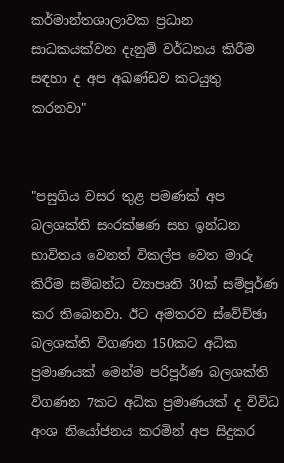කර්මාන්තශාලාවක ප්‍රධාන සාධකයක්වන දැනුම් වර්ධනය කිරීම සඳහා ද අප අඛණ්ඩව කටයුතු කරනවා"


"පසුගිය වසර තුළ පමණක් අප බලශක්ති සංරක්ෂණ සහ ඉන්ධන භාවිතය වෙනත් විකල්ප වෙත මාරු කිරීම සම්බන්ධ ව්‍යාපෘති 30ක් සම්පූර්ණ කර තිබෙනවා. ඊට අමතරව ස්වේච්ඡා බලශක්ති විගණන 150කට අධික ප්‍රමාණයක් මෙන්ම පරිපූර්ණ බලශක්ති විගණන 7කට අධික ප්‍රමාණයක් ද විවිධ අංශ නියෝජනය කරමින් අප සිදුකර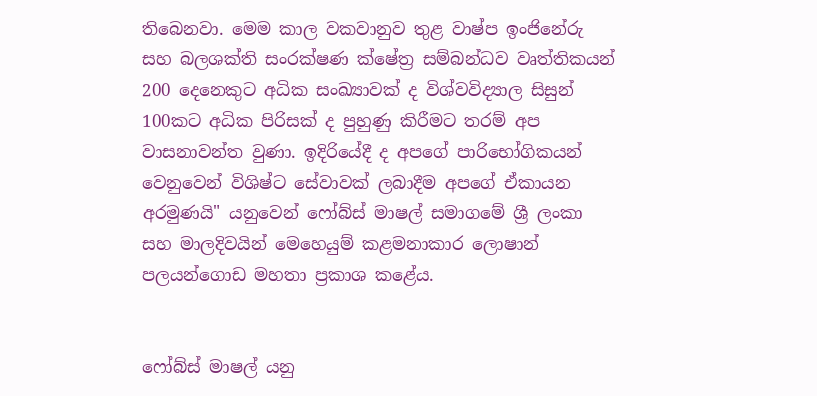තිබෙනවා. මෙම කාල වකවානුව තුළ වාෂ්ප ඉංජිනේරු සහ බලශක්ති සංරක්ෂණ ක්ෂේත්‍ර සම්බන්ධව වෘත්තිකයන් 200 දෙනෙකුට අධික සංඛ්‍යාවක් ද විශ්වවිද්‍යාල සිසුන් 100කට අධික පිරිසක් ද පුහුණු කිරීමට තරම් අප වාසනාවන්ත වුණා. ඉදිරියේදී ද අපගේ පාරිභෝගිකයන් වෙනුවෙන් විශිෂ්ට සේවාවක් ලබාදීම අපගේ ඒකායන අරමුණයි" යනුවෙන් ෆෝබ්ස් මාෂල් සමාගමේ ශ්‍රී ලංකා සහ මාලදිවයින් මෙහෙයුම් කළමනාකාර ලොෂාන් පලයන්ගොඩ මහතා ප්‍රකාශ කළේය.


ෆෝබ්ස් මාෂල් යනු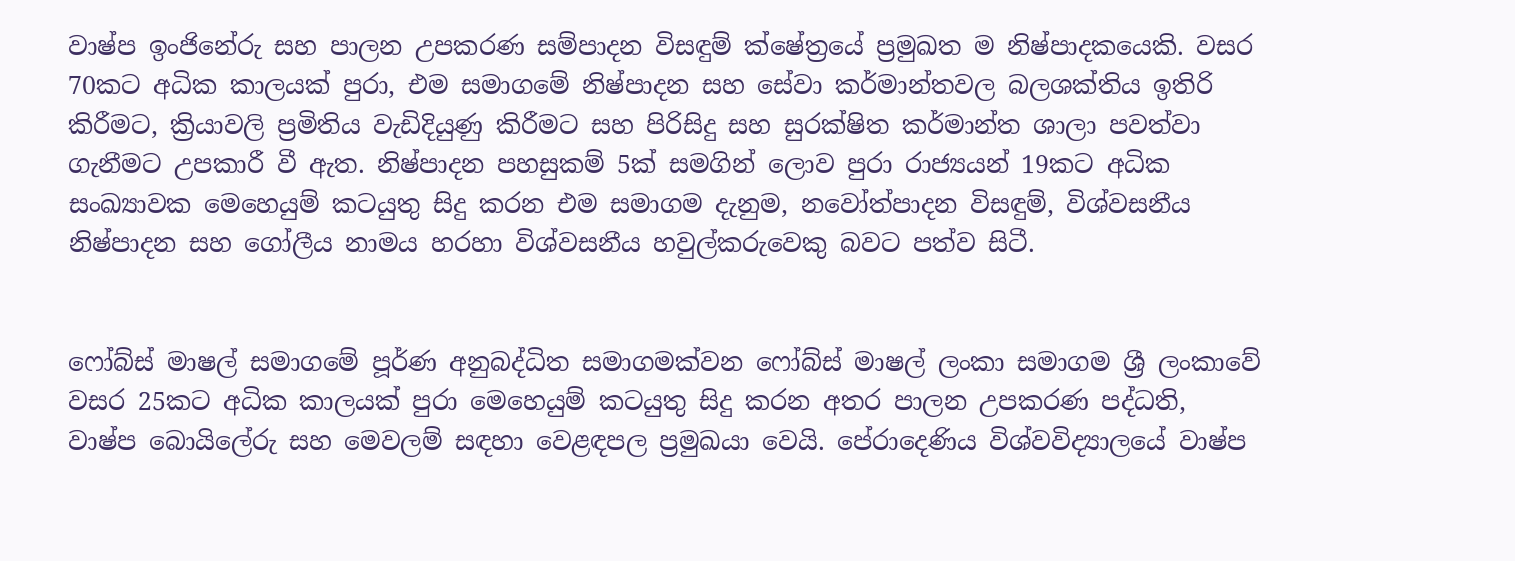වාෂ්ප ඉංජිනේරු සහ පාලන උපකරණ සම්පාදන විසඳුම් ක්ෂේත්‍රයේ ප්‍රමුඛත ම නිෂ්පාදකයෙකි. වසර 70කට අධික කාලයක් පුරා, එම සමාගමේ නිෂ්පාදන සහ සේවා කර්මාන්තවල බලශක්තිය ඉතිරි කිරීමට, ක්‍රියාවලි ප්‍රමිතිය වැඩිදියුණු කිරීමට සහ පිරිසිදු සහ සුරක්ෂිත කර්මාන්ත ශාලා පවත්වා ගැනීමට උපකාරී වී ඇත. නිෂ්පාදන පහසුකම් 5ක් සමගින් ලොව පුරා රාජ්‍යයන් 19කට අධික සංඛ්‍යාවක මෙහෙයුම් කටයුතු සිදු කරන එම සමාගම දැනුම, නවෝත්පාදන විසඳුම්, විශ්වසනීය නිෂ්පාදන සහ ගෝලීය නාමය හරහා විශ්වසනීය හවුල්කරුවෙකු බවට පත්ව සිටී.


ෆෝබ්ස් මාෂල් සමාගමේ පූර්ණ අනුබද්ධිත සමාගමක්වන ෆෝබ්ස් මාෂල් ලංකා සමාගම ශ්‍රී ලංකාවේ වසර 25කට අධික කාලයක් පුරා මෙහෙයුම් කටයුතු සිදු කරන අතර පාලන උපකරණ පද්ධති, වාෂ්ප බොයිලේරු සහ මෙවලම් සඳහා වෙළඳපල ප්‍රමුඛයා වෙයි. පේරාදෙණිය විශ්වවිද්‍යාලයේ වාෂ්ප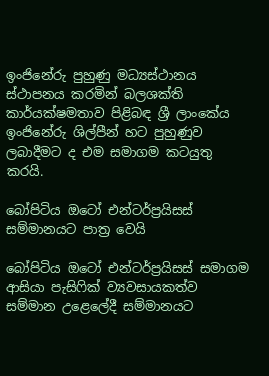ඉංජිනේරු පුහුණු මධ්‍යස්ථානය ස්ථාපනය කරමින් බලශක්ති කාර්යක්ෂමතාව පිළිබඳ ශ්‍රී ලාංකේය ඉංජිනේරු ශිල්පීන් හට පුහුණුව ලබාදීමට ද එම සමාගම කටයුතු කරයි.

බෝපිටිය ඔටෝ එන්ටර්ප්‍රයිසස් සම්මානයට පාත්‍ර වෙයි

බෝපිටිය ඔටෝ එන්ටර්ප්‍රයිසස් සමාගම ආසියා පැසිෆික් ව්‍යවසායකත්ව සම්මාන උළෙලේදී සම්මානයට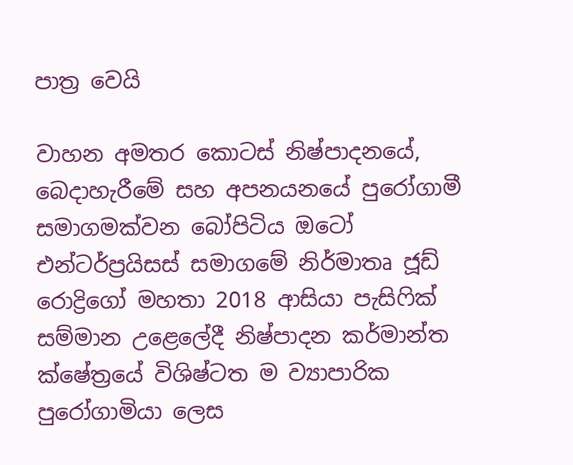පාත්‍ර වෙයි

වාහන අමතර කොටස් නිෂ්පාදනයේ, බෙදාහැරීමේ සහ අපනයනයේ පුරෝගාමී සමාගමක්වන බෝපිටිය ඔටෝ එන්ටර්ප්‍රයිසස් සමාගමේ නිර්මාතෘ ජූඩ් රොද්‍රිගෝ මහතා 2018 ආසියා පැසිෆික් සම්මාන උළෙලේදී නිෂ්පාදන කර්මාන්ත ක්ෂේත්‍රයේ විශිෂ්ටත ම ව්‍යාපාරික පුරෝගාමියා ලෙස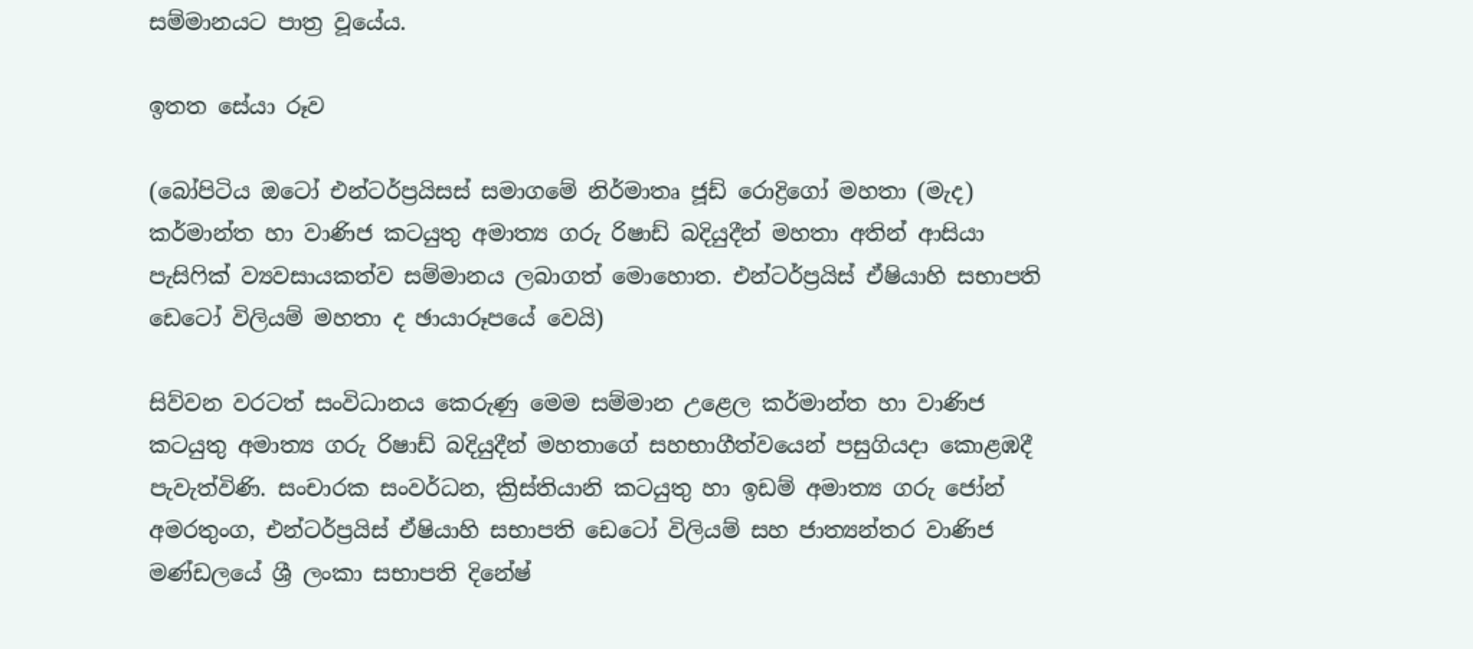සම්මානයට පාත්‍ර වූයේය.

ඉතත සේයා රූව

(බෝපිටිය ඔටෝ එන්ටර්ප්‍රයිසස් සමාගමේ නිර්මාතෘ ජූඩ් රොද්‍රිගෝ මහතා (මැද) කර්මාන්ත හා වාණිජ කටයුතු අමාත්‍ය ගරු රිෂාඩ් බදියුදීන් මහතා අතින් ආසියා පැසිෆික් ව්‍යවසායකත්ව සම්මානය ලබාගත් මොහොත. එන්ටර්ප්‍රයිස් ඒෂියාහි සභාපති ඩෙටෝ විලියම් මහතා ද ඡායාරූපයේ වෙයි)

සිව්වන වරටත් සංවිධානය කෙරුණු මෙම සම්මාන උළෙල කර්මාන්ත හා වාණිජ කටයුතු අමාත්‍ය ගරු රිෂාඩ් බදියුදීන් මහතාගේ සහභාගීත්වයෙන් පසුගියදා කොළඹදී පැවැත්විණි. සංචාරක සංවර්ධන, ක්‍රිස්තියානි කටයුතු හා ඉඩම් අමාත්‍ය ගරු ජෝන් අමරතුංග, එන්ටර්ප්‍රයිස් ඒෂියාහි සභාපති ඩෙටෝ විලියම් සහ ජාත්‍යන්තර වාණිජ මණ්ඩලයේ ශ්‍රී ලංකා සභාපති දිනේෂ්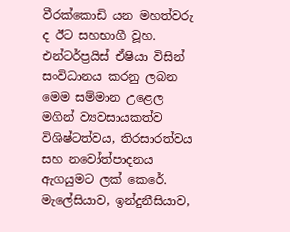වීරක්කොඩි යන මහත්වරු ද ඊට සහභාගී වූහ. එන්ටර්ප්‍රයිස් ඒෂියා විසින් සංවිධානය කරනු ලබන මෙම සම්මාන උළෙල මගින් ව්‍යවසායකත්ව විශිෂ්ටත්වය, තිරසාරත්වය සහ නවෝත්පාදනය ඇගයුමට ලක් කෙරේ. මැලේසියාව, ඉන්දුනීසියාව,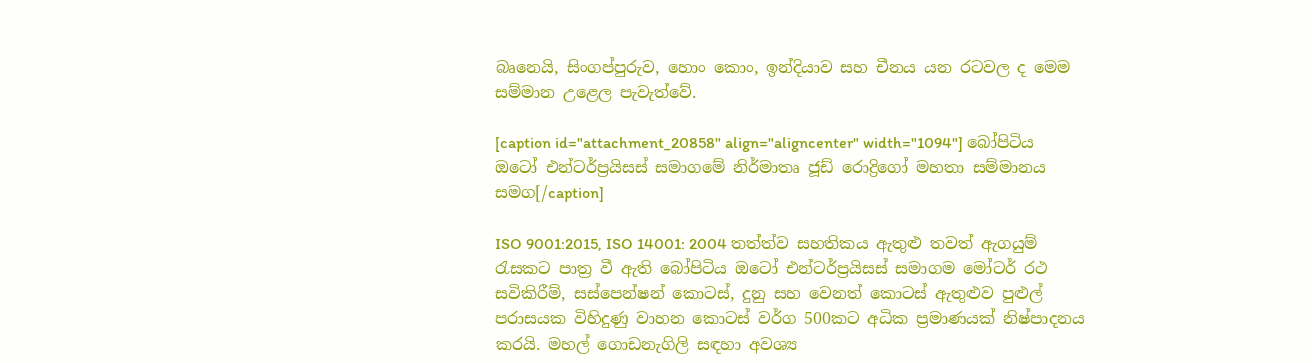බෘනෙයි, සිංගප්පුරුව, හොං කොං, ඉන්දියාව සහ චීනය යන රටවල ද මෙම සම්මාන උළෙල පැවැත්වේ.

[caption id="attachment_20858" align="aligncenter" width="1094"] බෝපිටිය ඔටෝ එන්ටර්ප්‍රයිසස් සමාගමේ නිර්මාතෘ ජූඩ් රොද්‍රිගෝ මහතා සම්මානය සමග[/caption]

ISO 9001:2015, ISO 14001: 2004 තත්ත්ව සහතිකය ඇතුළු තවත් ඇගයුම් රැසකට පාත්‍ර වී ඇති බෝපිටිය ඔටෝ එන්ටර්ප්‍රයිසස් සමාගම මෝටර් රථ සවිකිරීම්, සස්පෙන්ෂන් කොටස්, දුනු සහ වෙනත් කොටස් ඇතුළුව පුළුල් පරාසයක විහිදුණු වාහන කොටස් වර්ග 500කට අධික ප්‍රමාණයක් නිෂ්පාදනය කරයි. මහල් ගොඩනැගිලි සඳහා අවශ්‍ය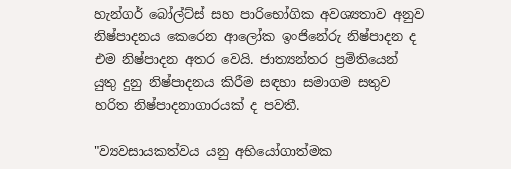හැන්ගර් බෝල්ට්ස් සහ පාරිභෝගික අවශ්‍යතාව අනුව නිෂ්පාදනය කෙරෙන ආලෝක ඉංජිනේරු නිෂ්පාදන ද එම නිෂ්පාදන අතර වෙයි. ජාත්‍යන්තර ප්‍රමිතියෙන් යුතු දුනු නිෂ්පාදනය කිරීම සඳහා සමාගම සතුව හරිත නිෂ්පාදනාගාරයක් ද පවතී.

"ව්‍යවසායකත්වය යනු අභියෝගාත්මක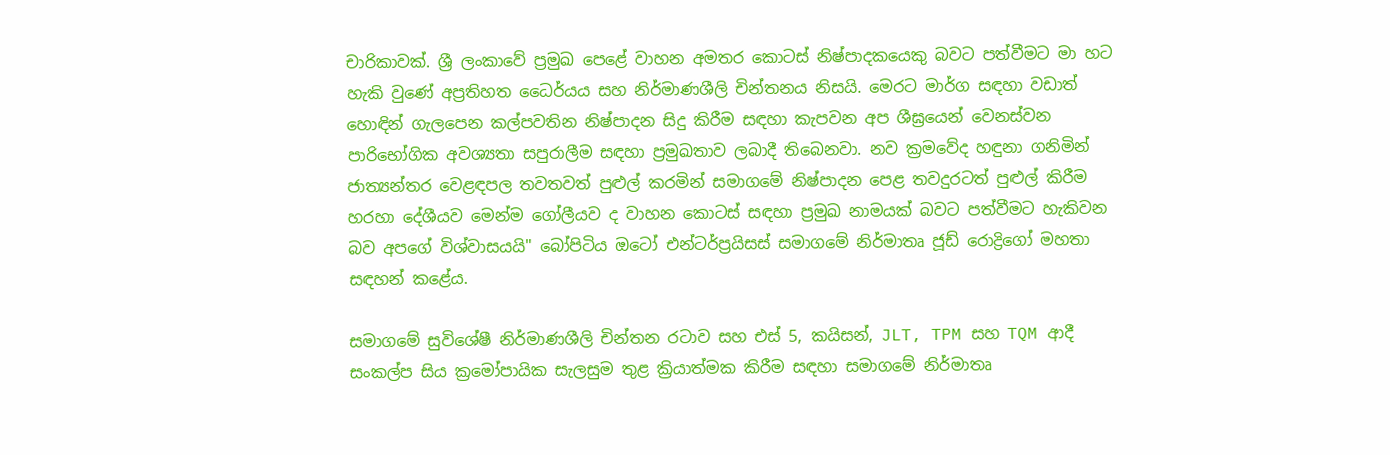චාරිකාවක්. ශ්‍රී ලංකාවේ ප්‍රමුඛ පෙළේ වාහන අමතර කොටස් නිෂ්පාදකයෙකු බවට පත්වීමට මා හට හැකි වුණේ අප්‍රතිහත ධෛර්යය සහ නිර්මාණශීලි චින්තනය නිසයි. මෙරට මාර්ග සඳහා වඩාත් හොඳින් ගැලපෙන කල්පවතින නිෂ්පාදන සිදු කිරීම සඳහා කැපවන අප ශීඝ්‍රයෙන් වෙනස්වන පාරිභෝගික අවශ්‍යතා සපුරාලීම සඳහා ප්‍රමුඛතාව ලබාදී තිබෙනවා. නව ක්‍රමවේද හඳුනා ගනිමින් ජාත්‍යන්තර වෙළඳපල තවතවත් පුළුල් කරමින් සමාගමේ නිෂ්පාදන පෙළ තවදුරටත් පුළුල් කිරීම හරහා දේශීයව මෙන්ම ගෝලීයව ද වාහන කොටස් සඳහා ප්‍රමුඛ නාමයක් බවට පත්වීමට හැකිවන බව අපගේ විශ්වාසයයි" බෝපිටිය ඔටෝ එන්ටර්ප්‍රයිසස් සමාගමේ නිර්මාතෘ ජූඩ් රොද්‍රිගෝ මහතා සඳහන් කළේය.

සමාගමේ සුවිශේෂී නිර්මාණශීලි චින්තන රටාව සහ එස් 5, කයිසන්, JLT, TPM සහ TQM ආදී සංකල්ප සිය ක්‍රමෝපායික සැලසුම තුළ ක්‍රියාත්මක කිරීම සඳහා සමාගමේ නිර්මාතෘ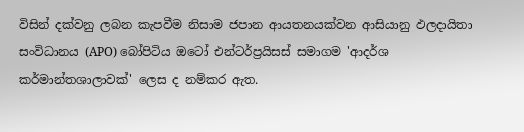විසින් දක්වනු ලබන කැපවීම නිසාම ජපාන ආයතනයක්වන ආසියානු ඵලදායිතා සංවිධානය (APO) බෝපිටිය ඔටෝ එන්ටර්ප්‍රයිසස් සමාගම 'ආදර්ශ කර්මාන්තශාලාවක්' ලෙස ද නම්කර ඇත.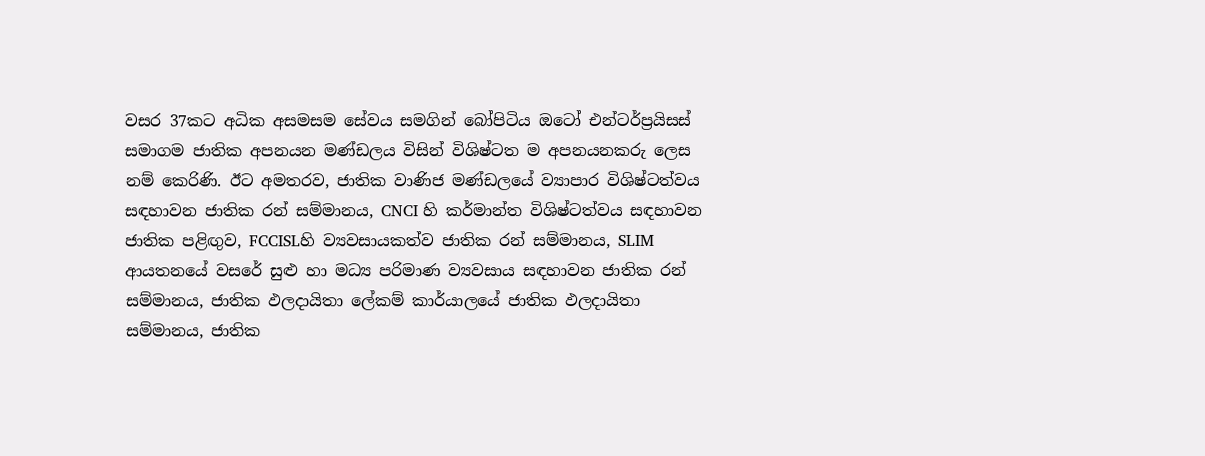වසර 37කට අධික අසමසම සේවය සමගින් බෝපිටිය ඔටෝ එන්ටර්ප්‍රයිසස් සමාගම ජාතික අපනයන මණ්ඩලය විසින් විශිෂ්ටත ම අපනයනකරු ලෙස නම් කෙරිණි. ඊට අමතරව, ජාතික වාණිජ මණ්ඩලයේ ව්‍යාපාර විශිෂ්ටත්වය සඳහාවන ජාතික රන් සම්මානය, CNCI හි කර්මාන්ත විශිෂ්ටත්වය සඳහාවන ජාතික පළිඟුව, FCCISLහි ව්‍යවසායකත්ව ජාතික රන් සම්මානය, SLIM ආයතනයේ වසරේ සුළු හා මධ්‍ය පරිමාණ ව්‍යවසාය සඳහාවන ජාතික රන් සම්මානය, ජාතික ඵලදායිතා ලේකම් කාර්යාලයේ ජාතික ඵලදායිතා සම්මානය, ජාතික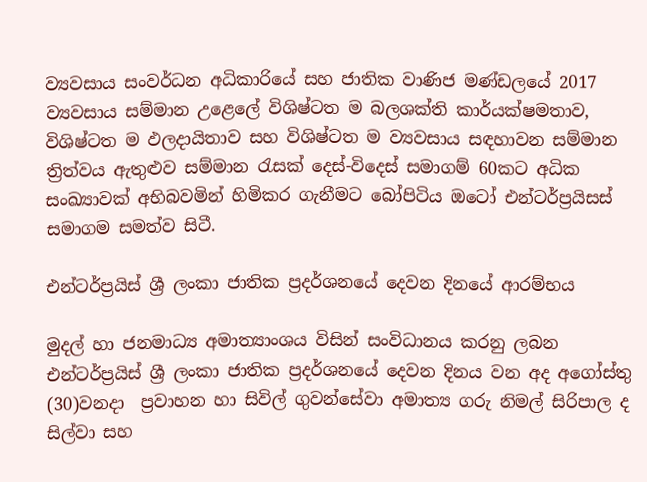ව්‍යවසාය සංවර්ධන අධිකාරියේ සහ ජාතික වාණිජ මණ්ඩලයේ 2017 ව්‍යවසාය සම්මාන උළෙලේ විශිෂ්ටත ම බලශක්ති කාර්යක්ෂමතාව, විශිෂ්ටත ම ඵලදායිතාව සහ විශිෂ්ටත ම ව්‍යවසාය සඳහාවන සම්මාන ත්‍රිත්වය ඇතුළුව සම්මාන රැසක් දෙස්-විදෙස් සමාගම් 60කට අධික සංඛ්‍යාවක් අභිබවමින් හිමිකර ගැනීමට බෝපිටිය ඔටෝ එන්ටර්ප්‍රයිසස් සමාගම සමත්ව සිටී.

එන්ටර්ප්‍රයිස් ශ්‍රී ලංකා ජාතික ප්‍රදර්ශනයේ දෙවන දිනයේ ආරම්භය

මුදල් හා ජනමාධ්‍ය අමාත්‍යාංශය විසින් සංවිධානය කරනු ලබන එන්ටර්ප්‍රයිස් ශ්‍රී ලංකා ජාතික ප්‍රදර්ශනයේ දෙවන දිනය වන අද අගෝස්තු (30)වනදා  ප්‍රවාහන හා සිවිල් ගුවන්සේවා අමාත්‍ය ගරු නිමල් සිරිපාල ද සිල්වා සහ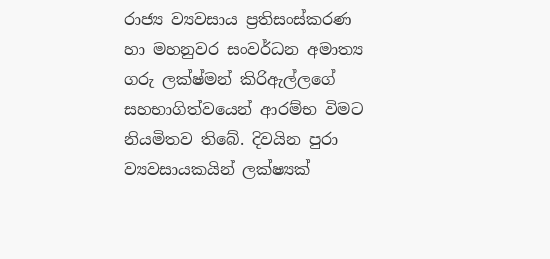රාජ්‍ය ව්‍යවසාය ප්‍රතිසංස්කරණ හා මහනුවර සංවර්ධන අමාත්‍ය ගරු ලක්ෂ්මන් කිරිඇල්ලගේ සහභාගිත්වයෙන් ආරම්භ විමට නියමිතව තිබේ. දිවයින පුරා  ව්‍යවසායකයින් ලක්ෂ්‍යක්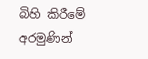බිහි කිරීමේ අරමුණින්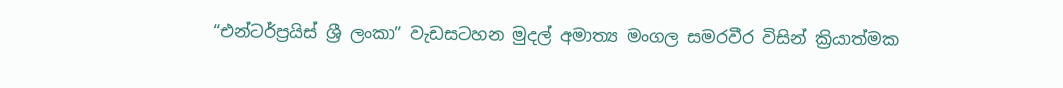“එන්ටර්ප්‍රයිස් ශ්‍රී ලංකා” වැඩසටහන මුදල් අමාත්‍ය මංගල සමරවීර විසින් ක්‍රියාත්මක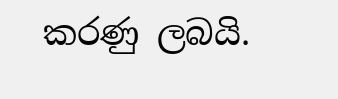කරණු ලබයි.